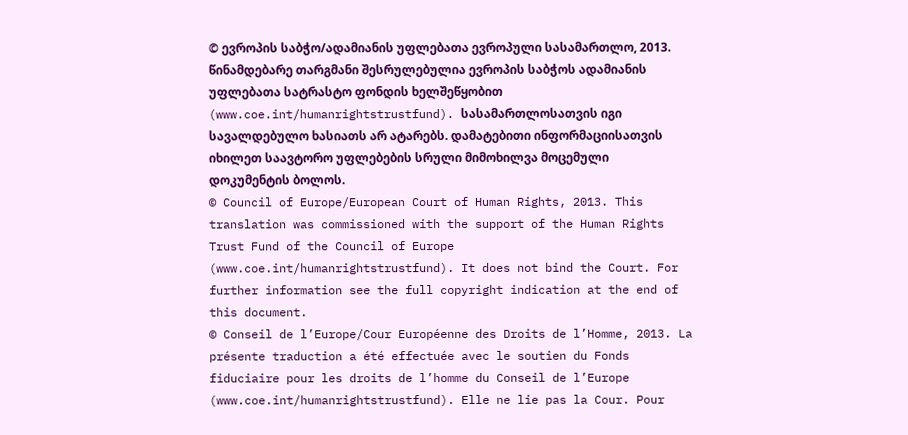© ევროპის საბჭო/ადამიანის უფლებათა ევროპული სასამართლო, 2013. წინამდებარე თარგმანი შესრულებულია ევროპის საბჭოს ადამიანის უფლებათა სატრასტო ფონდის ხელშეწყობით (www.coe.int/humanrightstrustfund). სასამართლოსათვის იგი სავალდებულო ხასიათს არ ატარებს. დამატებითი ინფორმაციისათვის იხილეთ საავტორო უფლებების სრული მიმოხილვა მოცემული დოკუმენტის ბოლოს.
© Council of Europe/European Court of Human Rights, 2013. This translation was commissioned with the support of the Human Rights Trust Fund of the Council of Europe (www.coe.int/humanrightstrustfund). It does not bind the Court. For further information see the full copyright indication at the end of this document.
© Conseil de l’Europe/Cour Européenne des Droits de l’Homme, 2013. La présente traduction a été effectuée avec le soutien du Fonds fiduciaire pour les droits de l’homme du Conseil de l’Europe (www.coe.int/humanrightstrustfund). Elle ne lie pas la Cour. Pour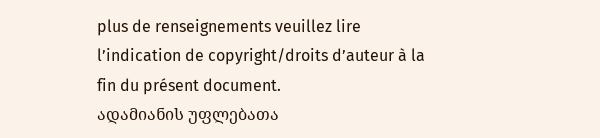plus de renseignements veuillez lire l’indication de copyright/droits d’auteur à la fin du présent document.
ადამიანის უფლებათა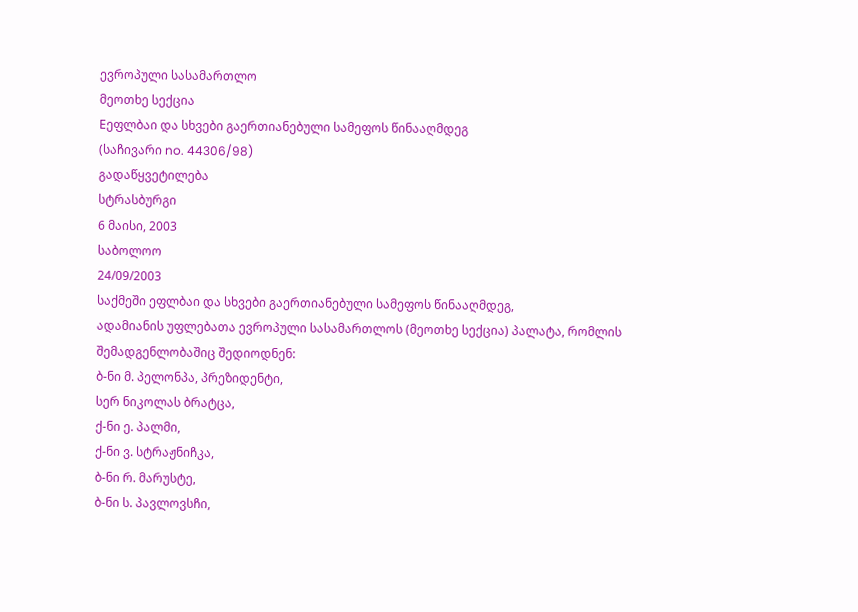ევროპული სასამართლო
მეოთხე სექცია
Eეფლბაი და სხვები გაერთიანებული სამეფოს წინააღმდეგ
(საჩივარი no. 44306/98)
გადაწყვეტილება
სტრასბურგი
6 მაისი, 2003
საბოლოო
24/09/2003
საქმეში ეფლბაი და სხვები გაერთიანებული სამეფოს წინააღმდეგ,
ადამიანის უფლებათა ევროპული სასამართლოს (მეოთხე სექცია) პალატა, რომლის შემადგენლობაშიც შედიოდნენ:
ბ-ნი მ. პელონპა, პრეზიდენტი,
სერ ნიკოლას ბრატცა,
ქ-ნი ე. პალმი,
ქ-ნი ვ. სტრაჟნიჩკა,
ბ-ნი რ. მარუსტე,
ბ-ნი ს. პავლოვსჩი,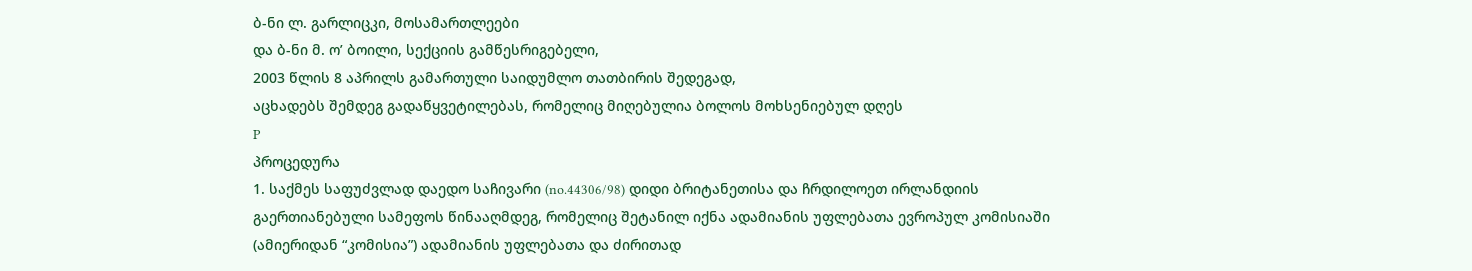ბ-ნი ლ. გარლიცკი, მოსამართლეები
და ბ-ნი მ. ო’ ბოილი, სექციის გამწესრიგებელი,
2003 წლის 8 აპრილს გამართული საიდუმლო თათბირის შედეგად,
აცხადებს შემდეგ გადაწყვეტილებას, რომელიც მიღებულია ბოლოს მოხსენიებულ დღეს
P
პროცედურა
1. საქმეს საფუძვლად დაედო საჩივარი (no.44306/98) დიდი ბრიტანეთისა და ჩრდილოეთ ირლანდიის გაერთიანებული სამეფოს წინააღმდეგ, რომელიც შეტანილ იქნა ადამიანის უფლებათა ევროპულ კომისიაში (ამიერიდან “კომისია”) ადამიანის უფლებათა და ძირითად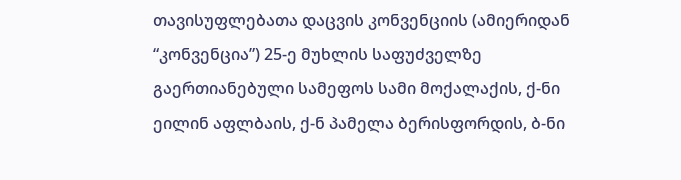თავისუფლებათა დაცვის კონვენციის (ამიერიდან “კონვენცია”) 25-ე მუხლის საფუძველზე გაერთიანებული სამეფოს სამი მოქალაქის, ქ-ნი ეილინ აფლბაის, ქ-ნ პამელა ბერისფორდის, ბ-ნი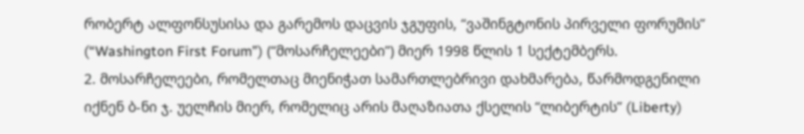რობერტ ალფონსუსისა და გარემოს დაცვის ჯგუფის, “ვაშინგტონის პირველი ფორუმის” (“Washington First Forum”) (“მოსარჩელეები”) მიერ 1998 წლის 1 სექტემბერს.
2. მოსარჩელეები, რომელთაც მიენიჭათ სამართლებრივი დახმარება, წარმოდგენილი იქნენ ბ-ნი ჯ. უელჩის მიერ, რომელიც არის მაღაზიათა ქსელის “ლიბერტის” (Liberty)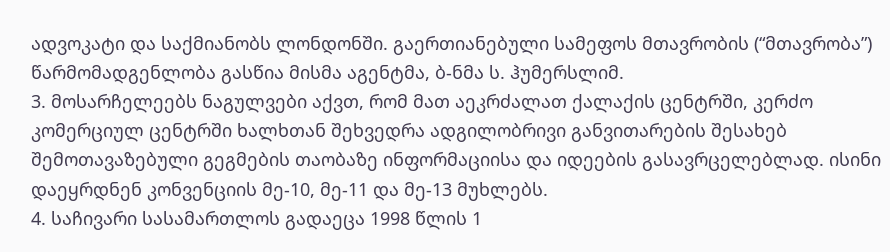ადვოკატი და საქმიანობს ლონდონში. გაერთიანებული სამეფოს მთავრობის (“მთავრობა”) წარმომადგენლობა გასწია მისმა აგენტმა, ბ-ნმა ს. ჰუმერსლიმ.
3. მოსარჩელეებს ნაგულვები აქვთ, რომ მათ აეკრძალათ ქალაქის ცენტრში, კერძო კომერციულ ცენტრში ხალხთან შეხვედრა ადგილობრივი განვითარების შესახებ შემოთავაზებული გეგმების თაობაზე ინფორმაციისა და იდეების გასავრცელებლად. ისინი დაეყრდნენ კონვენციის მე-10, მე-11 და მე-13 მუხლებს.
4. საჩივარი სასამართლოს გადაეცა 1998 წლის 1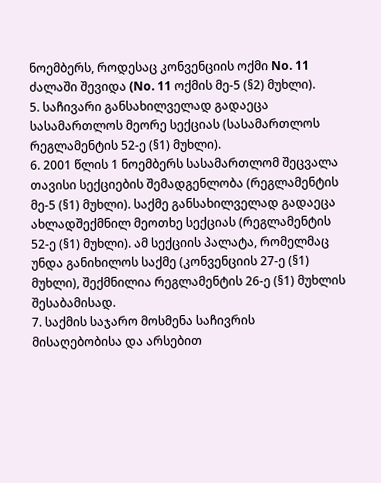ნოემბერს, როდესაც კონვენციის ოქმი No. 11 ძალაში შევიდა (No. 11 ოქმის მე-5 (§2) მუხლი).
5. საჩივარი განსახილველად გადაეცა სასამართლოს მეორე სექციას (სასამართლოს რეგლამენტის 52-ე (§1) მუხლი).
6. 2001 წლის 1 ნოემბერს სასამართლომ შეცვალა თავისი სექციების შემადგენლობა (რეგლამენტის მე-5 (§1) მუხლი). საქმე განსახილველად გადაეცა ახლადშექმნილ მეოთხე სექციას (რეგლამენტის 52-ე (§1) მუხლი). ამ სექციის პალატა, რომელმაც უნდა განიხილოს საქმე (კონვენციის 27-ე (§1) მუხლი), შექმნილია რეგლამენტის 26-ე (§1) მუხლის შესაბამისად.
7. საქმის საჯარო მოსმენა საჩივრის მისაღებობისა და არსებით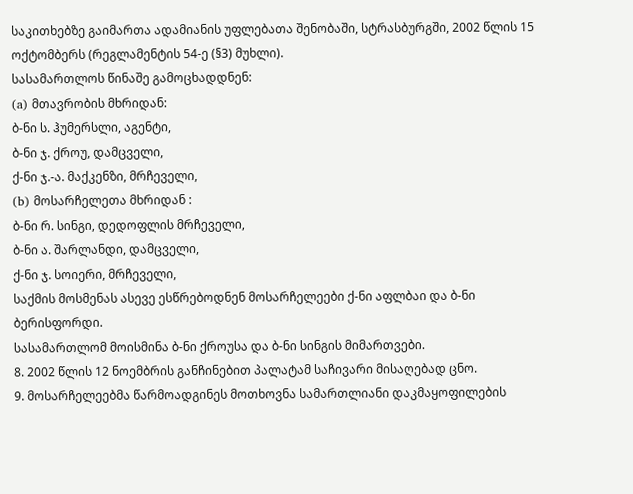საკითხებზე გაიმართა ადამიანის უფლებათა შენობაში, სტრასბურგში, 2002 წლის 15 ოქტომბერს (რეგლამენტის 54-ე (§3) მუხლი).
სასამართლოს წინაშე გამოცხადდნენ:
(a) მთავრობის მხრიდან:
ბ-ნი ს. ჰუმერსლი, აგენტი,
ბ-ნი ჯ. ქროუ, დამცველი,
ქ-ნი ჯ.-ა. მაქკენზი, მრჩეველი,
(b) მოსარჩელეთა მხრიდან :
ბ-ნი რ. სინგი, დედოფლის მრჩეველი,
ბ-ნი ა. შარლანდი, დამცველი,
ქ-ნი ჯ. სოიერი, მრჩეველი,
საქმის მოსმენას ასევე ესწრებოდნენ მოსარჩელეები ქ-ნი აფლბაი და ბ-ნი ბერისფორდი.
სასამართლომ მოისმინა ბ-ნი ქროუსა და ბ-ნი სინგის მიმართვები.
8. 2002 წლის 12 ნოემბრის განჩინებით პალატამ საჩივარი მისაღებად ცნო.
9. მოსარჩელეებმა წარმოადგინეს მოთხოვნა სამართლიანი დაკმაყოფილების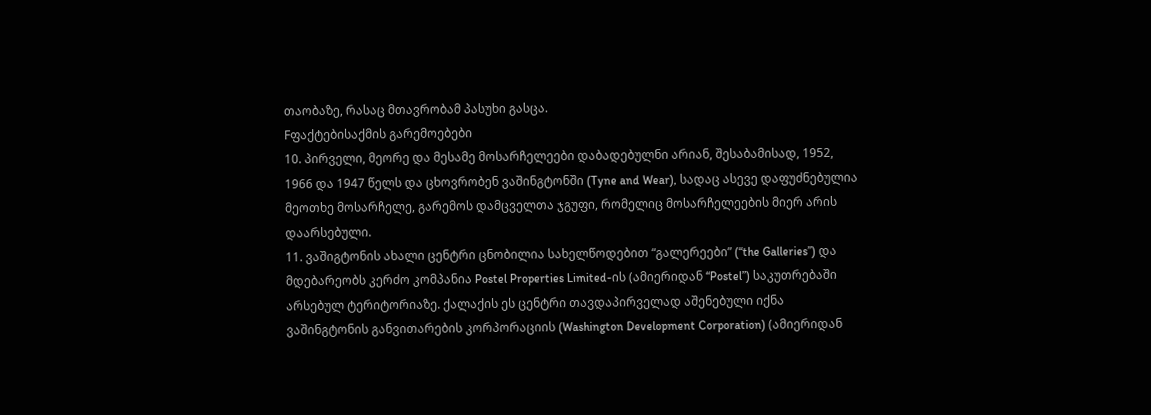თაობაზე, რასაც მთავრობამ პასუხი გასცა.
Fფაქტებისაქმის გარემოებები
10. პირველი, მეორე და მესამე მოსარჩელეები დაბადებულნი არიან, შესაბამისად, 1952, 1966 და 1947 წელს და ცხოვრობენ ვაშინგტონში (Tyne and Wear), სადაც ასევე დაფუძნებულია მეოთხე მოსარჩელე, გარემოს დამცველთა ჯგუფი, რომელიც მოსარჩელეების მიერ არის დაარსებული.
11. ვაშიგტონის ახალი ცენტრი ცნობილია სახელწოდებით “გალერეები” (“the Galleries”) და მდებარეობს კერძო კომპანია Postel Properties Limited-ის (ამიერიდან “Postel”) საკუთრებაში არსებულ ტერიტორიაზე. ქალაქის ეს ცენტრი თავდაპირველად აშენებული იქნა ვაშინგტონის განვითარების კორპორაციის (Washington Development Corporation) (ამიერიდან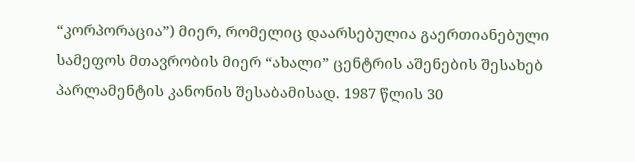“კორპორაცია”) მიერ, რომელიც დაარსებულია გაერთიანებული სამეფოს მთავრობის მიერ “ახალი” ცენტრის აშენების შესახებ პარლამენტის კანონის შესაბამისად. 1987 წლის 30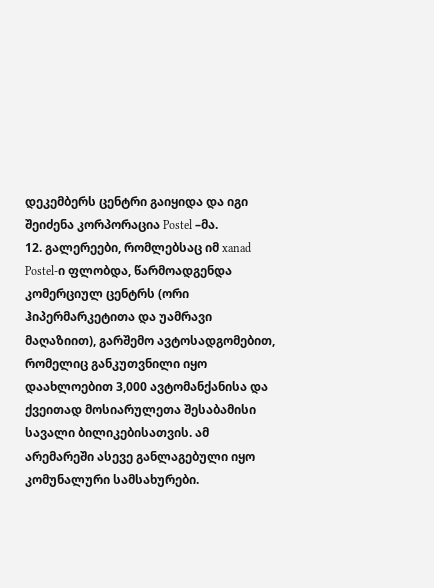დეკემბერს ცენტრი გაიყიდა და იგი შეიძენა კორპორაცია Postel –მა.
12. გალერეები, რომლებსაც იმ xanad Postel-ი ფლობდა, წარმოადგენდა კომერციულ ცენტრს (ორი ჰიპერმარკეტითა და უამრავი მაღაზიით), გარშემო ავტოსადგომებით, რომელიც განკუთვნილი იყო დაახლოებით 3,000 ავტომანქანისა და ქვეითად მოსიარულეთა შესაბამისი სავალი ბილიკებისათვის. ამ არემარეში ასევე განლაგებული იყო კომუნალური სამსახურები.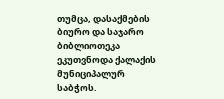თუმცა, დასაქმების ბიურო და საჯარო ბიბლიოთეკა ეკუთვნოდა ქალაქის მუნიციპალურ საბჭოს.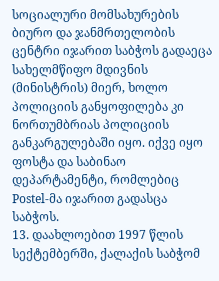სოციალური მომსახურების ბიურო და ჯანმრთელობის ცენტრი იჯარით საბჭოს გადაეცა სახელმწიფო მდივნის (მინისტრის) მიერ, ხოლო პოლიციის განყოფილება კი ნორთუმბრიას პოლიციის განკარგულებაში იყო. იქვე იყო ფოსტა და საბინაო დეპარტამენტი, რომლებიც Postel-მა იჯარით გადასცა საბჭოს.
13. დაახლოებით 1997 წლის სექტემბერში, ქალაქის საბჭომ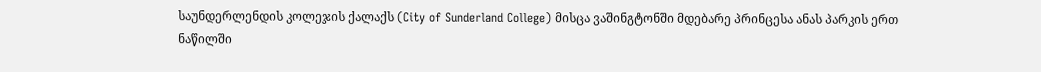საუნდერლენდის კოლეჯის ქალაქს (City of Sunderland College) მისცა ვაშინგტონში მდებარე პრინცესა ანას პარკის ერთ ნაწილში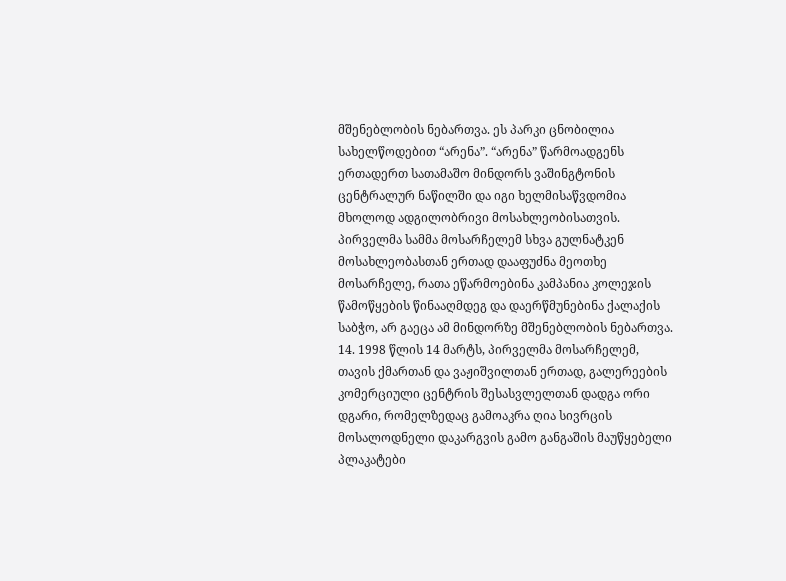მშენებლობის ნებართვა. ეს პარკი ცნობილია სახელწოდებით “არენა”. “არენა” წარმოადგენს ერთადერთ სათამაშო მინდორს ვაშინგტონის ცენტრალურ ნაწილში და იგი ხელმისაწვდომია მხოლოდ ადგილობრივი მოსახლეობისათვის. პირველმა სამმა მოსარჩელემ სხვა გულნატკენ მოსახლეობასთან ერთად დააფუძნა მეოთხე მოსარჩელე, რათა ეწარმოებინა კამპანია კოლეჯის წამოწყების წინააღმდეგ და დაერწმუნებინა ქალაქის საბჭო, არ გაეცა ამ მინდორზე მშენებლობის ნებართვა.
14. 1998 წლის 14 მარტს, პირველმა მოსარჩელემ, თავის ქმართან და ვაჟიშვილთან ერთად, გალერეების კომერციული ცენტრის შესასვლელთან დადგა ორი დგარი, რომელზედაც გამოაკრა ღია სივრცის მოსალოდნელი დაკარგვის გამო განგაშის მაუწყებელი პლაკატები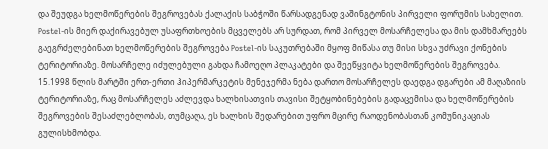და შეუდგა ხელმოწერების შეგროვებას ქალაქის საბჭოში წარსადგენად ვაშინგტონის პირველი ფორუმის სახელით. Postel-ის მიერ დაქირავებულ უსაფრთხოების მცველებს არ სურდათ, რომ პირველ მოსარჩელესა და მის დამხმარეებს გაეგრძელებინათ ხელმოწერების შეგროვება Postel-ის საკუთრებაში მყოფ მიწასა თუ მისი სხვა უძრავი ქონების ტერიტორიაზე. მოსარჩელე იძულებული გახდა ჩამოეღო პლაკატები და შეეწყვიტა ხელმოწერების შეგროვება.
15.1998 წლის მარტში ერთ-ერთი ჰიპერმარკეტის მენეჯერმა ნება დართო მოსარჩელეს დაედგა დგარები ამ მაღაზიის ტერიტორიაზე, რაც მოსარჩელეს აძლევდა ხალხისათვის თავისი შეტყობინებების გადაცემისა და ხელმოწერების შეგროვების შესაძლებლობას, თუმცაღა, ეს ხალხის შედარებით უფრო მცირე რაოდენობასთან კომუნიკაციას გულისხმობდა.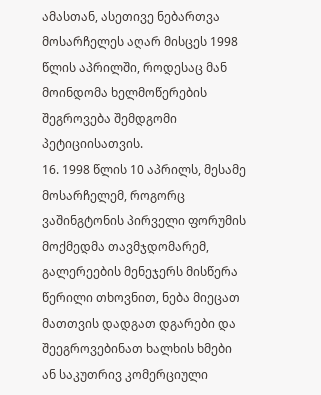ამასთან, ასეთივე ნებართვა მოსარჩელეს აღარ მისცეს 1998 წლის აპრილში, როდესაც მან მოინდომა ხელმოწერების შეგროვება შემდგომი პეტიციისათვის.
16. 1998 წლის 10 აპრილს, მესამე მოსარჩელემ, როგორც ვაშინგტონის პირველი ფორუმის მოქმედმა თავმჯდომარემ, გალერეების მენეჯერს მისწერა წერილი თხოვნით, ნება მიეცათ მათთვის დადგათ დგარები და შეეგროვებინათ ხალხის ხმები ან საკუთრივ კომერციული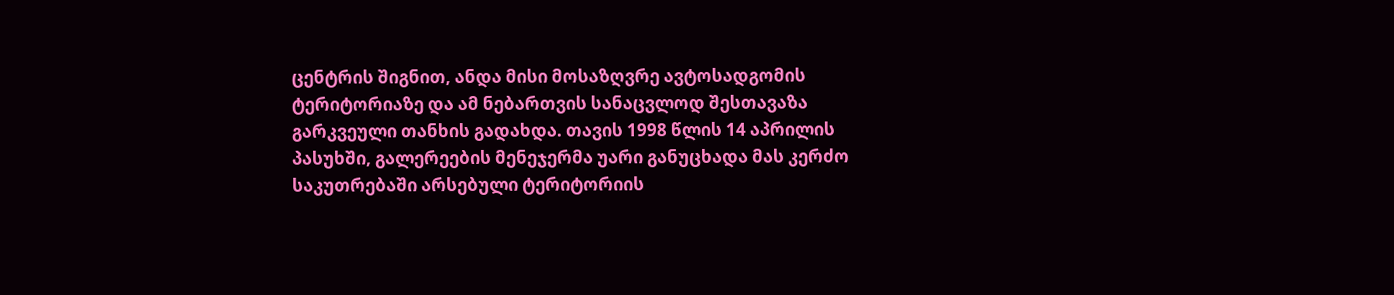ცენტრის შიგნით, ანდა მისი მოსაზღვრე ავტოსადგომის ტერიტორიაზე და ამ ნებართვის სანაცვლოდ შესთავაზა გარკვეული თანხის გადახდა. თავის 1998 წლის 14 აპრილის პასუხში, გალერეების მენეჯერმა უარი განუცხადა მას კერძო საკუთრებაში არსებული ტერიტორიის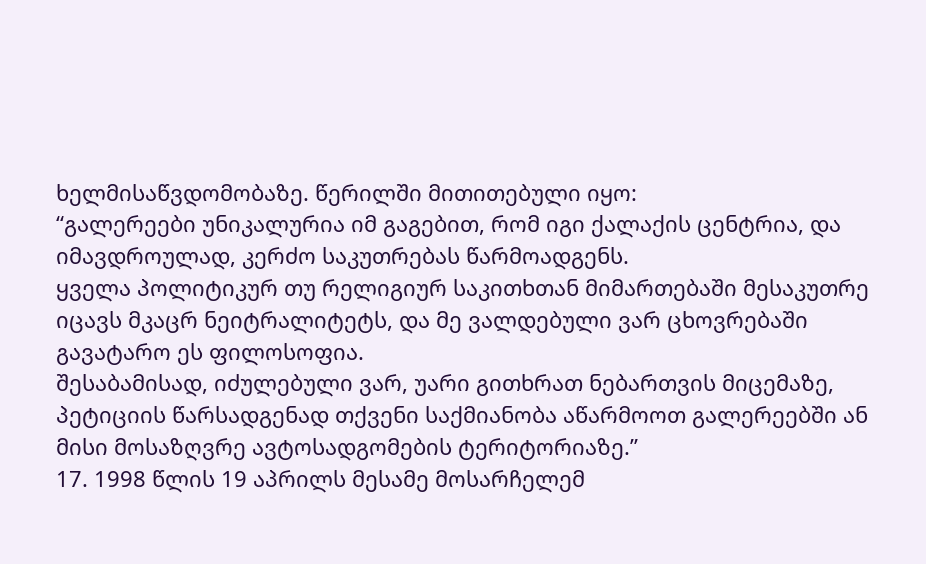ხელმისაწვდომობაზე. წერილში მითითებული იყო:
“გალერეები უნიკალურია იმ გაგებით, რომ იგი ქალაქის ცენტრია, და იმავდროულად, კერძო საკუთრებას წარმოადგენს.
ყველა პოლიტიკურ თუ რელიგიურ საკითხთან მიმართებაში მესაკუთრე იცავს მკაცრ ნეიტრალიტეტს, და მე ვალდებული ვარ ცხოვრებაში გავატარო ეს ფილოსოფია.
შესაბამისად, იძულებული ვარ, უარი გითხრათ ნებართვის მიცემაზე, პეტიციის წარსადგენად თქვენი საქმიანობა აწარმოოთ გალერეებში ან მისი მოსაზღვრე ავტოსადგომების ტერიტორიაზე.”
17. 1998 წლის 19 აპრილს მესამე მოსარჩელემ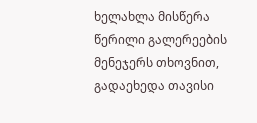ხელახლა მისწერა წერილი გალერეების მენეჯერს თხოვნით, გადაეხედა თავისი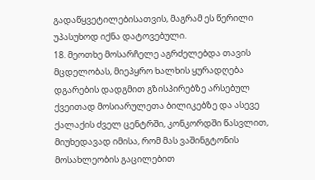გადაწყვეტილებისათვის, მაგრამ ეს წერილი უპასუხოდ იქნა დატოვებული.
18. მეოთხე მოსარჩელე აგრძელებდა თავის მცდელობას, მიეპყრო ხალხის ყურადღება დგარების დადგმით გზისპირებზე არსებულ ქვეითად მოსიარულეთა ბილიკებზე და ასევე ქალაქის ძველ ცენტრში, კონკორდში წასვლით, მიუხედავად იმისა, რომ მას ვაშინგტონის მოსახლეობის გაცილებით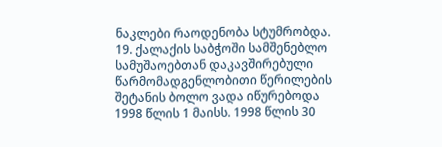ნაკლები რაოდენობა სტუმრობდა.
19. ქალაქის საბჭოში სამშენებლო სამუშაოებთან დაკავშირებული წარმომადგენლობითი წერილების შეტანის ბოლო ვადა იწურებოდა 1998 წლის 1 მაისს. 1998 წლის 30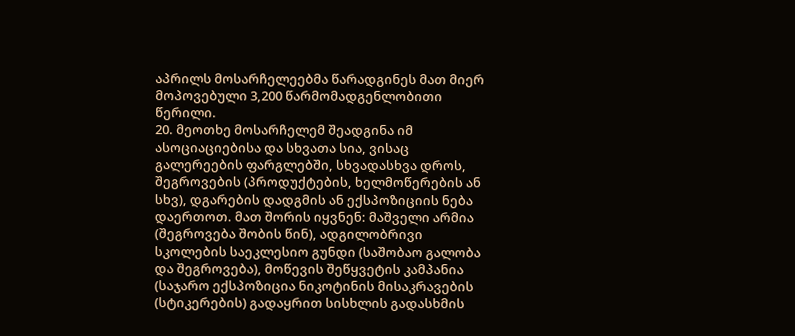აპრილს მოსარჩელეებმა წარადგინეს მათ მიერ მოპოვებული 3,200 წარმომადგენლობითი წერილი.
20. მეოთხე მოსარჩელემ შეადგინა იმ ასოციაციებისა და სხვათა სია, ვისაც გალერეების ფარგლებში, სხვადასხვა დროს, შეგროვების (პროდუქტების, ხელმოწერების ან სხვ), დგარების დადგმის ან ექსპოზიციის ნება დაერთოთ. მათ შორის იყვნენ: მაშველი არმია (შეგროვება შობის წინ), ადგილობრივი სკოლების საეკლესიო გუნდი (საშობაო გალობა და შეგროვება), მოწევის შეწყვეტის კამპანია (საჯარო ექსპოზიცია ნიკოტინის მისაკრავების (სტიკერების) გადაყრით სისხლის გადასხმის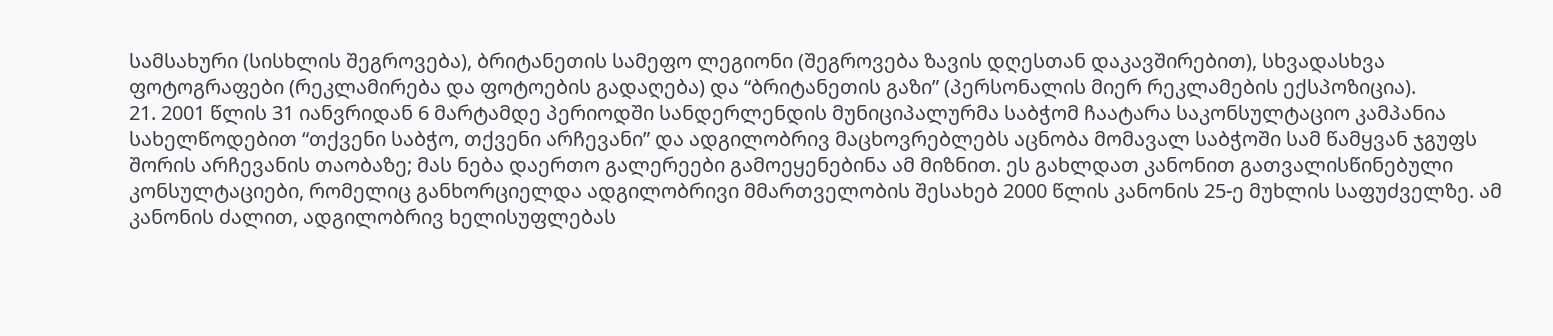სამსახური (სისხლის შეგროვება), ბრიტანეთის სამეფო ლეგიონი (შეგროვება ზავის დღესთან დაკავშირებით), სხვადასხვა ფოტოგრაფები (რეკლამირება და ფოტოების გადაღება) და “ბრიტანეთის გაზი” (პერსონალის მიერ რეკლამების ექსპოზიცია).
21. 2001 წლის 31 იანვრიდან 6 მარტამდე პერიოდში სანდერლენდის მუნიციპალურმა საბჭომ ჩაატარა საკონსულტაციო კამპანია სახელწოდებით “თქვენი საბჭო, თქვენი არჩევანი” და ადგილობრივ მაცხოვრებლებს აცნობა მომავალ საბჭოში სამ წამყვან ჯგუფს შორის არჩევანის თაობაზე; მას ნება დაერთო გალერეები გამოეყენებინა ამ მიზნით. ეს გახლდათ კანონით გათვალისწინებული კონსულტაციები, რომელიც განხორციელდა ადგილობრივი მმართველობის შესახებ 2000 წლის კანონის 25-ე მუხლის საფუძველზე. ამ კანონის ძალით, ადგილობრივ ხელისუფლებას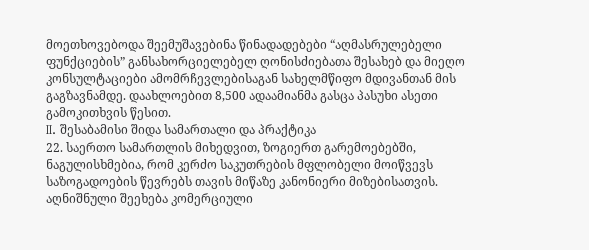მოეთხოვებოდა შეემუშავებინა წინადადებები “აღმასრულებელი ფუნქციების” განსახორციელებელ ღონისძიებათა შესახებ და მიეღო კონსულტაციები ამომრჩევლებისაგან სახელმწიფო მდივანთან მის გაგზავნამდე. დაახლოებით 8,500 ადაამიანმა გასცა პასუხი ასეთი გამოკითხვის წესით.
II. შესაბამისი შიდა სამართალი და პრაქტიკა
22. საერთო სამართლის მიხედვით, ზოგიერთ გარემოებებში, ნაგულისხმებია, რომ კერძო საკუთრების მფლობელი მოიწვევს საზოგადოების წევრებს თავის მიწაზე კანონიერი მიზებისათვის. აღნიშნული შეეხება კომერციული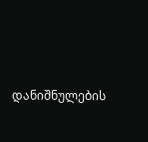დანიშნულების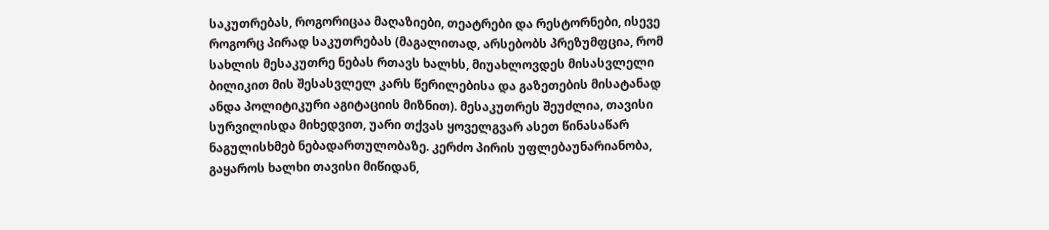საკუთრებას, როგორიცაა მაღაზიები, თეატრები და რესტორნები, ისევე როგორც პირად საკუთრებას (მაგალითად, არსებობს პრეზუმფცია, რომ სახლის მესაკუთრე ნებას რთავს ხალხს, მიუახლოვდეს მისასვლელი ბილიკით მის შესასვლელ კარს წერილებისა და გაზეთების მისატანად ანდა პოლიტიკური აგიტაციის მიზნით). მესაკუთრეს შეუძლია, თავისი სურვილისდა მიხედვით, უარი თქვას ყოველგვარ ასეთ წინასაწარ ნაგულისხმებ ნებადართულობაზე. კერძო პირის უფლებაუნარიანობა, გაყაროს ხალხი თავისი მიწიდან,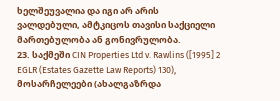ხელშეუვალია და იგი არ არის ვალდებული, ამტკიცოს თავისი საქციელი მართებულობა ან გონივრულობა.
23. საქმეში CIN Properties Ltd v. Rawlins ([1995] 2 EGLR (Estates Gazette Law Reports) 130), მოსარჩელეები (ახალგაზრდა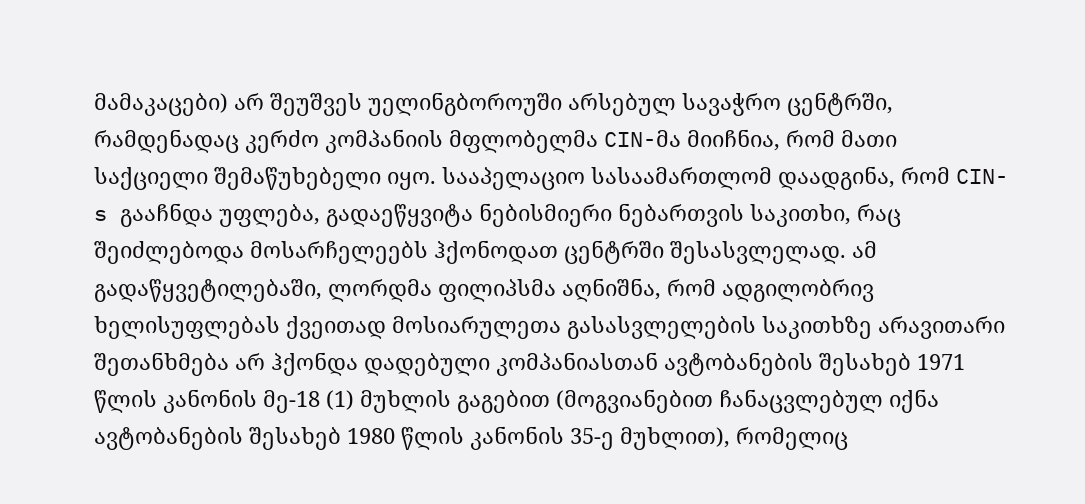მამაკაცები) არ შეუშვეს უელინგბოროუში არსებულ სავაჭრო ცენტრში, რამდენადაც კერძო კომპანიის მფლობელმა CIN-მა მიიჩნია, რომ მათი საქციელი შემაწუხებელი იყო. სააპელაციო სასაამართლომ დაადგინა, რომ CIN-s გააჩნდა უფლება, გადაეწყვიტა ნებისმიერი ნებართვის საკითხი, რაც შეიძლებოდა მოსარჩელეებს ჰქონოდათ ცენტრში შესასვლელად. ამ გადაწყვეტილებაში, ლორდმა ფილიპსმა აღნიშნა, რომ ადგილობრივ ხელისუფლებას ქვეითად მოსიარულეთა გასასვლელების საკითხზე არავითარი შეთანხმება არ ჰქონდა დადებული კომპანიასთან ავტობანების შესახებ 1971 წლის კანონის მე-18 (1) მუხლის გაგებით (მოგვიანებით ჩანაცვლებულ იქნა ავტობანების შესახებ 1980 წლის კანონის 35-ე მუხლით), რომელიც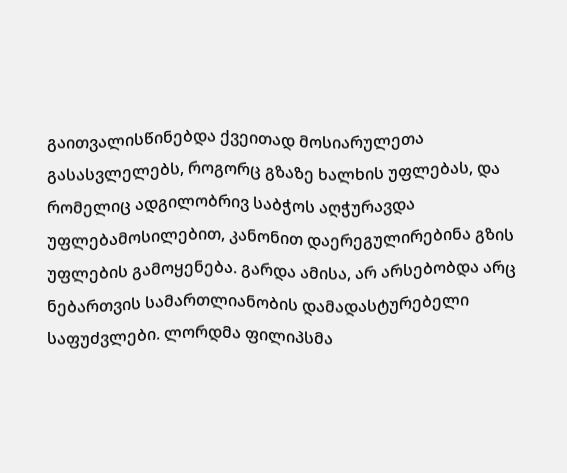გაითვალისწინებდა ქვეითად მოსიარულეთა გასასვლელებს, როგორც გზაზე ხალხის უფლებას, და რომელიც ადგილობრივ საბჭოს აღჭურავდა უფლებამოსილებით, კანონით დაერეგულირებინა გზის უფლების გამოყენება. გარდა ამისა, არ არსებობდა არც ნებართვის სამართლიანობის დამადასტურებელი საფუძვლები. ლორდმა ფილიპსმა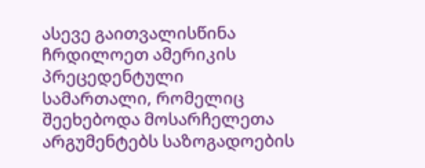ასევე გაითვალისწინა ჩრდილოეთ ამერიკის პრეცედენტული სამართალი, რომელიც შეეხებოდა მოსარჩელეთა არგუმენტებს საზოგადოების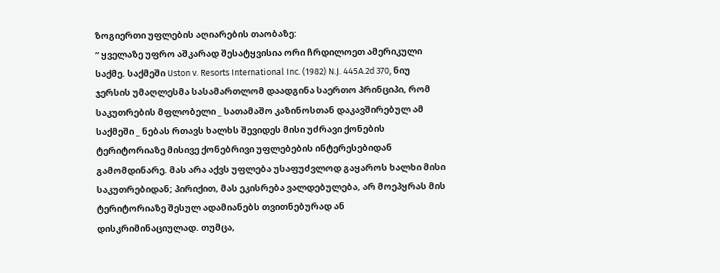ზოგიერთი უფლების აღიარების თაობაზე:
“ ყველაზე უფრო აშკარად შესატყვისია ორი ჩრდილოეთ ამერიკული საქმე. საქმეში Uston v. Resorts International Inc. (1982) N.J. 445A.2d 370, ნიუ ჯერსის უმაღლესმა სასამართლომ დაადგინა საერთო პრინციპი, რომ საკუთრების მფლობელი _ სათამაშო კაზინოსთან დაკავშირებულ ამ საქმეში _ ნებას რთავს ხალხს შევიდეს მისი უძრავი ქონების ტერიტორიაზე მისივე ქონებრივი უფლებების ინტერესებიდან გამომდინარე. მას არა აქვს უფლება უსაფუძვლოდ გაყაროს ხალხი მისი საკუთრებიდან; პირიქით, მას ეკისრება ვალდებულება, არ მოეპყრას მის ტერიტორიაზე შესულ ადამიანებს თვითნებურად ან დისკრიმინაციულად. თუმცა,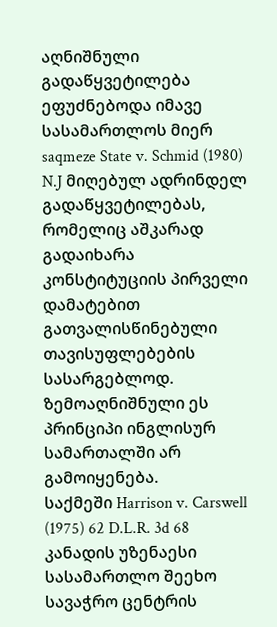აღნიშნული გადაწყვეტილება ეფუძნებოდა იმავე სასამართლოს მიერ saqmeze State v. Schmid (1980) N.J მიღებულ ადრინდელ გადაწყვეტილებას, რომელიც აშკარად გადაიხარა კონსტიტუციის პირველი დამატებით გათვალისწინებული თავისუფლებების სასარგებლოდ. ზემოაღნიშნული ეს პრინციპი ინგლისურ სამართალში არ გამოიყენება.
საქმეში Harrison v. Carswell (1975) 62 D.L.R. 3d 68 კანადის უზენაესი სასამართლო შეეხო სავაჭრო ცენტრის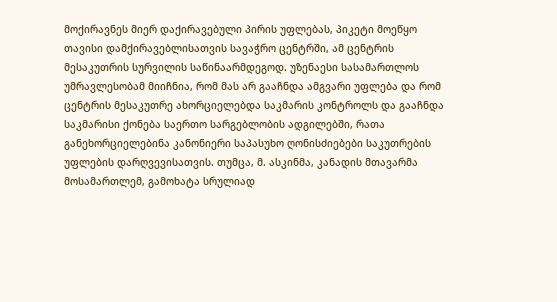მოქირავნეს მიერ დაქირავებული პირის უფლებას, პიკეტი მოეწყო თავისი დამქირავებლისათვის სავაჭრო ცენტრში, ამ ცენტრის მესაკუთრის სურვილის საწინაარმდეგოდ. უზენაესი სასამართლოს უმრავლესობამ მიიჩნია, რომ მას არ გააჩნდა ამგვარი უფლება და რომ ცენტრის მესაკუთრე ახორციელებდა საკმარის კონტროლს და გააჩნდა საკმარისი ქონება საერთო სარგებლობის ადგილებში, რათა განეხორციელებინა კანონიერი საპასუხო ღონისძიებები საკუთრების უფლების დარღვევისათვის. თუმცა, მ. ასკინმა, კანადის მთავარმა მოსამართლემ, გამოხატა სრულიად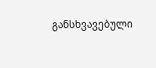განსხვავებული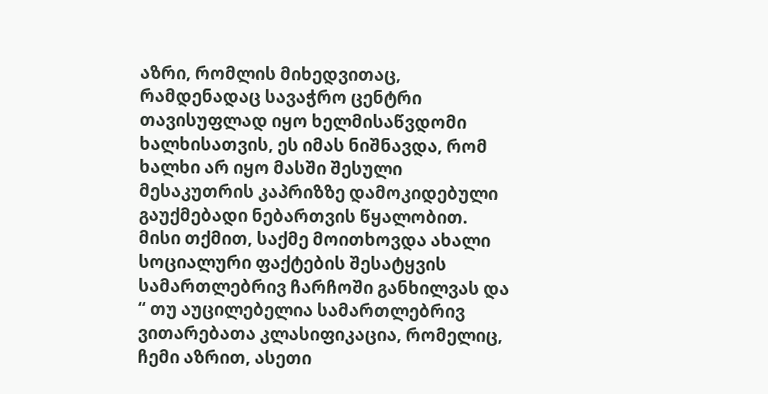აზრი, რომლის მიხედვითაც, რამდენადაც სავაჭრო ცენტრი თავისუფლად იყო ხელმისაწვდომი ხალხისათვის, ეს იმას ნიშნავდა, რომ ხალხი არ იყო მასში შესული მესაკუთრის კაპრიზზე დამოკიდებული გაუქმებადი ნებართვის წყალობით. მისი თქმით, საქმე მოითხოვდა ახალი სოციალური ფაქტების შესატყვის სამართლებრივ ჩარჩოში განხილვას და
“ თუ აუცილებელია სამართლებრივ ვითარებათა კლასიფიკაცია, რომელიც, ჩემი აზრით, ასეთი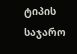ტიპის საჯარო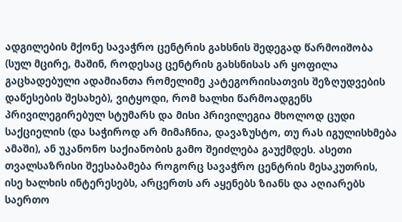ადგილების მქონე სავაჭრო ცენტრის გახსნის შედეგად წარმოიშობა (სულ მცირე, მაშინ, როდესაც ცენტრის გახსნისას არ ყოფილა გაცხადებული ადამიანთა რომელიმე კატეგორიისათვის შეზღუდვების დაწესების შესახებ), ვიტყოდი, რომ ხალხი წარმოადგენს პრივილეგირებულ სტუმარს და მისი პრივილეგია მხოლოდ ცუდი საქციელის (და საჭიროდ არ მიმაჩნია, დავაზუსტო, თუ რას იგულისხმება ამაში), ან უკანონო საქიანობის გამო შეიძლება გაუქმდეს. ასეთი თვალსაზრისი შეესაბამება როგორც სავაჭრო ცენტრის მესაკუთრის, ისე ხალხის ინტერესებს, არცერთს არ აყენებს ზიანს და აღიარებს საერთო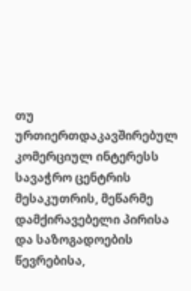თუ ურთიერთდაკავშირებულ კომერციულ ინტერესს სავაჭრო ცენტრის მესაკუთრის, მეწარმე დამქირავებელი პირისა და საზოგადოების წევრებისა,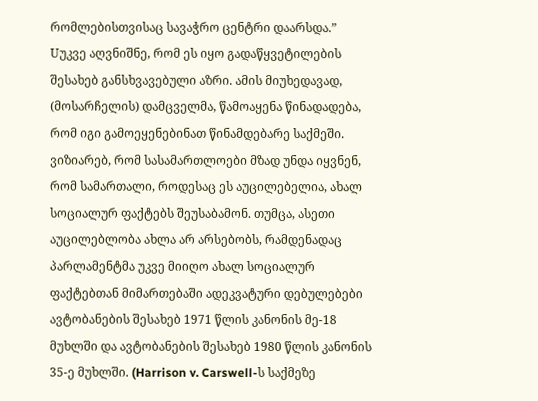რომლებისთვისაც სავაჭრო ცენტრი დაარსდა.”
Uუკვე აღვნიშნე, რომ ეს იყო გადაწყვეტილების შესახებ განსხვავებული აზრი. ამის მიუხედავად, (მოსარჩელის) დამცველმა, წამოაყენა წინადადება, რომ იგი გამოეყენებინათ წინამდებარე საქმეში. ვიზიარებ, რომ სასამართლოები მზად უნდა იყვნენ, რომ სამართალი, როდესაც ეს აუცილებელია, ახალ სოციალურ ფაქტებს შეუსაბამონ. თუმცა, ასეთი აუცილებლობა ახლა არ არსებობს, რამდენადაც პარლამენტმა უკვე მიიღო ახალ სოციალურ ფაქტებთან მიმართებაში ადეკვატური დებულებები ავტობანების შესახებ 1971 წლის კანონის მე-18 მუხლში და ავტობანების შესახებ 1980 წლის კანონის 35-ე მუხლში. (Harrison v. Carswell-ს საქმეზე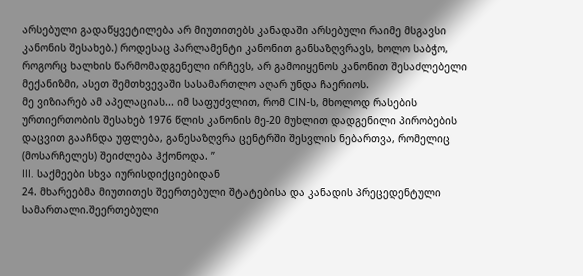არსებული გადაწყვეტილება არ მიუთითებს კანადაში არსებული რაიმე მსგავსი კანონის შესახებ.) როდესაც პარლამენტი კანონით განსაზღვრავს, ხოლო საბჭო, როგორც ხალხის წარმომადგენელი ირჩევს, არ გამოიყენოს კანონით შესაძლებელი მექანიზმი, ასეთ შემთხვევაში სასამართლო აღარ უნდა ჩაერიოს.
მე ვიზიარებ ამ აპელაციას... იმ საფუძვლით, რომ CIN-ს, მხოლოდ რასების ურთიერთობის შესახებ 1976 წლის კანონის მე-20 მუხლით დადგენილი პირობების დაცვით გააჩნდა უფლება, განესაზღვრა ცენტრში შესვლის ნებართვა, რომელიც (მოსარჩელეს) შეიძლება ჰქონოდა. ”
III. საქმეები სხვა იურისდიქციებიდან
24. მხარეებმა მიუთითეს შეერთებული შტატებისა და კანადის პრეცედენტული სამართალი.შეერთებული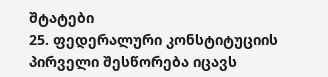შტატები
25. ფედერალური კონსტიტუციის პირველი შესწორება იცავს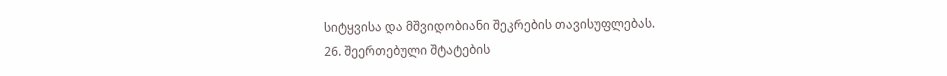სიტყვისა და მშვიდობიანი შეკრების თავისუფლებას.
26. შეერთებული შტატების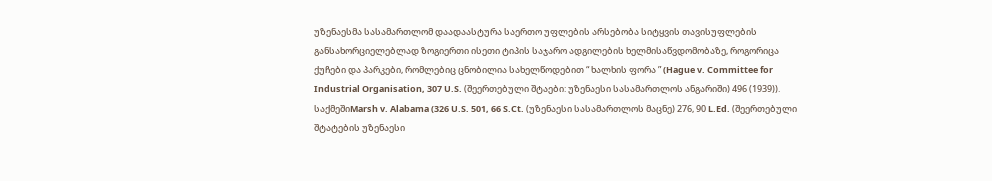უზენაესმა სასამართლომ დაადაასტურა საერთო უფლების არსებობა სიტყვის თავისუფლების განსახორციელებლად ზოგიერთი ისეთი ტიპის საჯარო ადგილების ხელმისაწვდომობაზე, როგორიცა ქუჩები და პარკები, რომლებიც ცნობილია სახელწოდებით “ ხალხის ფორა ” (Hague v. Committee for Industrial Organisation, 307 U.S. (შეერთებული შტაები: უზენაესი სასამართლოს ანგარიში) 496 (1939)). საქმეშიMarsh v. Alabama (326 U.S. 501, 66 S.Ct. (უზენაესი სასამართლოს მაცნე) 276, 90 L.Ed. (შეერთებული შტატების უზენაესი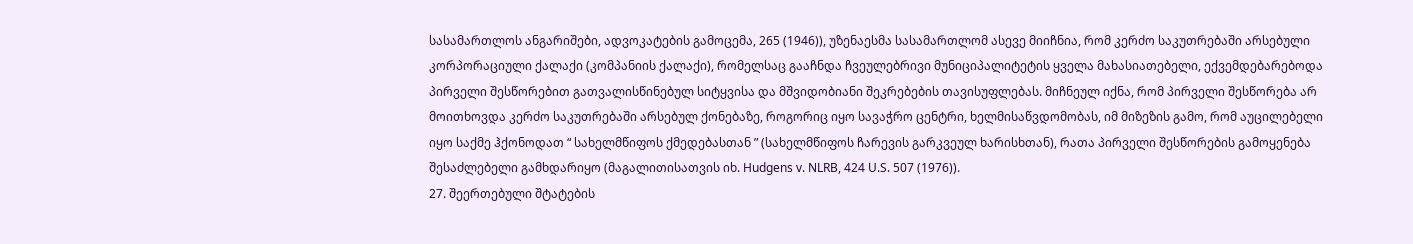სასამართლოს ანგარიშები, ადვოკატების გამოცემა, 265 (1946)), უზენაესმა სასამართლომ ასევე მიიჩნია, რომ კერძო საკუთრებაში არსებული კორპორაციული ქალაქი (კომპანიის ქალაქი), რომელსაც გააჩნდა ჩვეულებრივი მუნიციპალიტეტის ყველა მახასიათებელი, ექვემდებარებოდა პირველი შესწორებით გათვალისწინებულ სიტყვისა და მშვიდობიანი შეკრებების თავისუფლებას. მიჩნეულ იქნა, რომ პირველი შესწორება არ მოითხოვდა კერძო საკუთრებაში არსებულ ქონებაზე, როგორიც იყო სავაჭრო ცენტრი, ხელმისაწვდომობას, იმ მიზეზის გამო, რომ აუცილებელი იყო საქმე ჰქონოდათ “ სახელმწიფოს ქმედებასთან ” (სახელმწიფოს ჩარევის გარკვეულ ხარისხთან), რათა პირველი შესწორების გამოყენება შესაძლებელი გამხდარიყო (მაგალითისათვის იხ. Hudgens v. NLRB, 424 U.S. 507 (1976)).
27. შეერთებული შტატების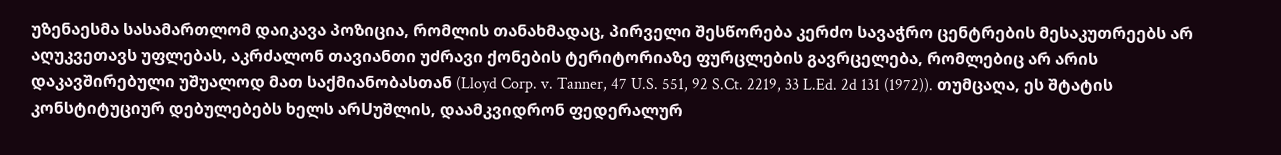უზენაესმა სასამართლომ დაიკავა პოზიცია, რომლის თანახმადაც, პირველი შესწორება კერძო სავაჭრო ცენტრების მესაკუთრეებს არ აღუკვეთავს უფლებას, აკრძალონ თავიანთი უძრავი ქონების ტერიტორიაზე ფურცლების გავრცელება, რომლებიც არ არის დაკავშირებული უშუალოდ მათ საქმიანობასთან (Lloyd Corp. v. Tanner, 47 U.S. 551, 92 S.Ct. 2219, 33 L.Ed. 2d 131 (1972)). თუმცაღა, ეს შტატის კონსტიტუციურ დებულებებს ხელს არUუშლის, დაამკვიდრონ ფედერალურ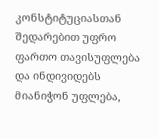კონსტიტუციასთან შედარებით უფრო ფართო თავისუფლება და ინდივიდებს მიანიჭონ უფლება,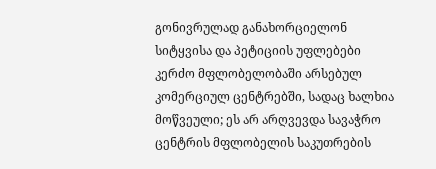გონივრულად განახორციელონ სიტყვისა და პეტიციის უფლებები კერძო მფლობელობაში არსებულ კომერციულ ცენტრებში, სადაც ხალხია მოწვეული; ეს არ არღვევდა სავაჭრო ცენტრის მფლობელის საკუთრების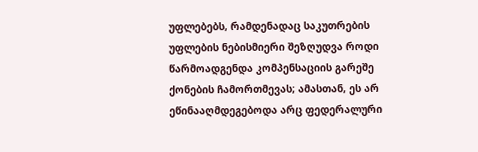უფლებებს, რამდენადაც საკუთრების უფლების ნებისმიერი შეზღუდვა როდი წარმოადგენდა კომპენსაციის გარეშე ქონების ჩამორთმევას; ამასთან, ეს არ ეწინააღმდეგებოდა არც ფედერალური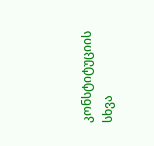კონსტიტუციის სხვა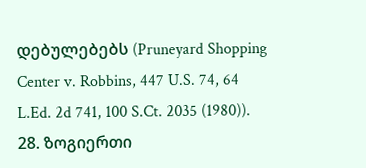დებულებებს (Pruneyard Shopping Center v. Robbins, 447 U.S. 74, 64 L.Ed. 2d 741, 100 S.Ct. 2035 (1980)).
28. ზოგიერთი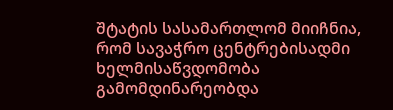შტატის სასამართლომ მიიჩნია, რომ სავაჭრო ცენტრებისადმი ხელმისაწვდომობა გამომდინარეობდა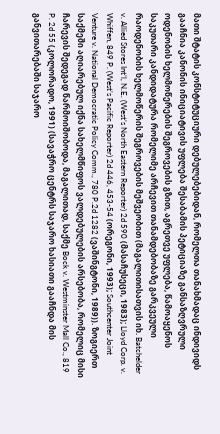მათი შტატის კონსტიტუციური დებულებებიდან, რომელთა თანახმადაც ინდივიდს გააჩნია კანონის ინიციატივის უფლება შესაბამის პეტიციაზე განსაზღვრული ოდენობის ხელმოწერების შეგროვების გზით, აგრეთვე უფლება, წამოაყენოს საკუთარი კანდიდატურა რომელიმე არჩევით თანამდებობაზე გარკვეული რაოდენობის ხელმოწერის შეგროვების მეშვეობით (მაგალითისათვის იხ. Batchelder v. Allied Stores Int’l, N.E. (West’s North Eastern Reporter) 2d 590 (მასაჩუსეცი, 1983); Lloyd Corp. v. Whiffen, 849 P. (West’s Pacific Reporter) 2d 446, 453-54 (ორეგონი, 1993); Southcenter Joint Venture v. National Democratic Policy Comm., 780 P.2d 1282 (ვაშინგტონი, 1989)). ზოგიერთ საქმეში აღიარებულ იქნა სახელმწიფოს ვალდებულების არსებობა, რომელიც მისი ჩარევის შედეგად წარმოიშობოდა, მაგალითად, საქმე Bock v. Westminster Mall Co., 819 P. 2d 55 (კოლორადო, 1991) (სავაჭრო ცენტრს საჯარო ხასიათი გააჩნდა მის განვითარებაში საჯარო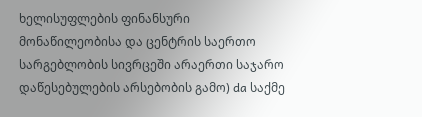ხელისუფლების ფინანსური მონაწილეობისა და ცენტრის საერთო სარგებლობის სივრცეში არაერთი საჯარო დაწესებულების არსებობის გამო) da საქმე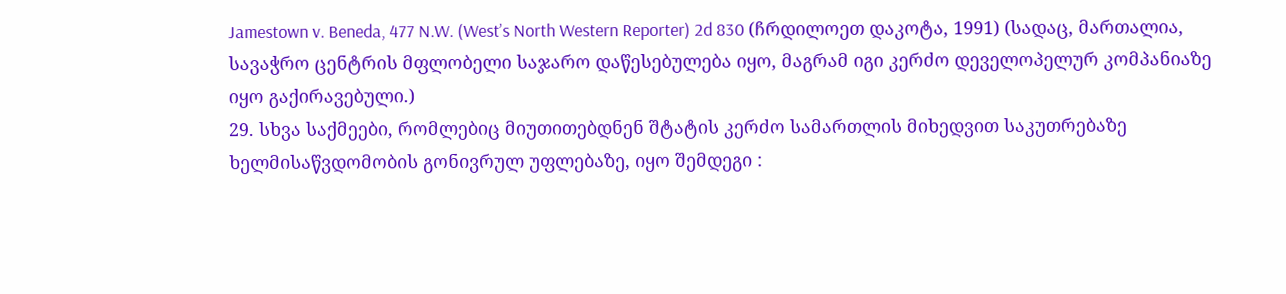Jamestown v. Beneda, 477 N.W. (West’s North Western Reporter) 2d 830 (ჩრდილოეთ დაკოტა, 1991) (სადაც, მართალია, სავაჭრო ცენტრის მფლობელი საჯარო დაწესებულება იყო, მაგრამ იგი კერძო დეველოპელურ კომპანიაზე იყო გაქირავებული.)
29. სხვა საქმეები, რომლებიც მიუთითებდნენ შტატის კერძო სამართლის მიხედვით საკუთრებაზე ხელმისაწვდომობის გონივრულ უფლებაზე, იყო შემდეგი :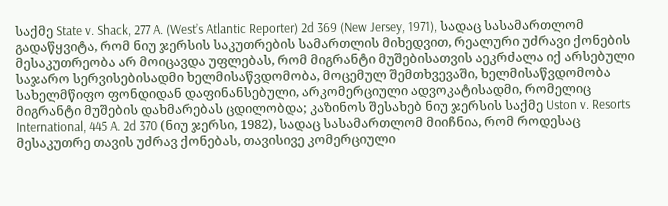საქმე State v. Shack, 277 A. (West’s Atlantic Reporter) 2d 369 (New Jersey, 1971), სადაც სასამართლომ გადაწყვიტა, რომ ნიუ ჯერსის საკუთრების სამართლის მიხედვით, რეალური უძრავი ქონების მესაკუთრეობა არ მოიცავდა უფლებას, რომ მიგრანტი მუშებისათვის აეკრძალა იქ არსებული საჯარო სერვისებისადმი ხელმისაწვდომობა, მოცემულ შემთხვევაში, ხელმისაწვდომობა სახელმწიფო ფონდიდან დაფინანსებული, არკომერციული ადვოკატისადმი, რომელიც მიგრანტი მუშების დახმარებას ცდილობდა; კაზინოს შესახებ ნიუ ჯერსის საქმე Uston v. Resorts International, 445 A. 2d 370 (ნიუ ჯერსი, 1982), სადაც სასამართლომ მიიჩნია, რომ როდესაც მესაკუთრე თავის უძრავ ქონებას, თავისივე კომერციული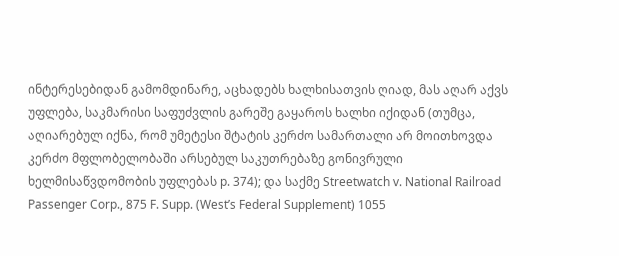ინტერესებიდან გამომდინარე, აცხადებს ხალხისათვის ღიად, მას აღარ აქვს უფლება, საკმარისი საფუძვლის გარეშე გაყაროს ხალხი იქიდან (თუმცა, აღიარებულ იქნა, რომ უმეტესი შტატის კერძო სამართალი არ მოითხოვდა კერძო მფლობელობაში არსებულ საკუთრებაზე გონივრული ხელმისაწვდომობის უფლებას p. 374); და საქმე Streetwatch v. National Railroad Passenger Corp., 875 F. Supp. (West’s Federal Supplement) 1055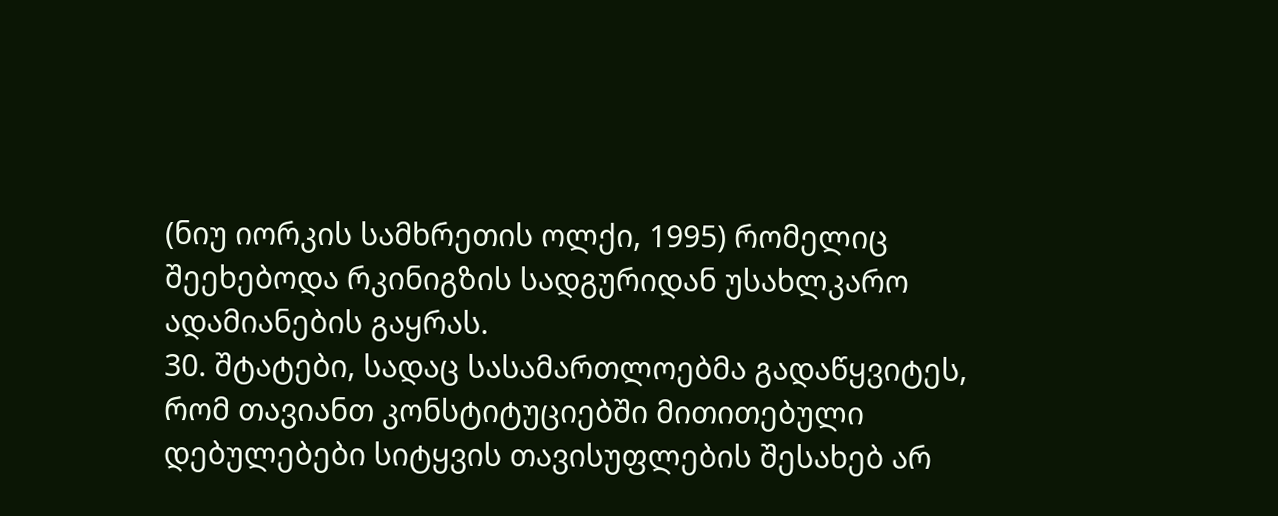(ნიუ იორკის სამხრეთის ოლქი, 1995) რომელიც შეეხებოდა რკინიგზის სადგურიდან უსახლკარო ადამიანების გაყრას.
30. შტატები, სადაც სასამართლოებმა გადაწყვიტეს, რომ თავიანთ კონსტიტუციებში მითითებული დებულებები სიტყვის თავისუფლების შესახებ არ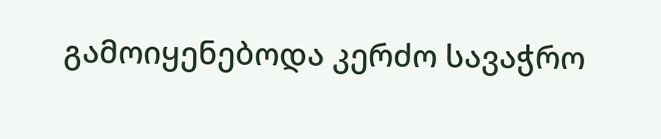გამოიყენებოდა კერძო სავაჭრო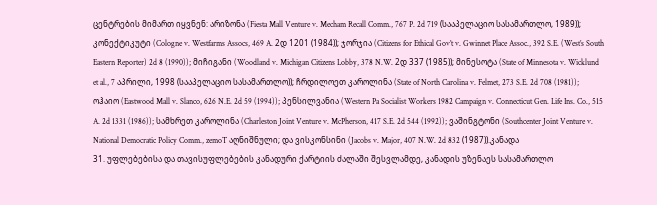ცენტრების მიმართ იყვნენ: არიზონა (Fiesta Mall Venture v. Mecham Recall Comm., 767 P. 2d 719 (სააპელაციო სასამართლო, 1989)); კონექტიკუტი (Cologne v. Westfarms Assocs, 469 A. 2დ 1201 (1984)); ჯორჯია (Citizens for Ethical Gov’t v. Gwinnet Place Assoc., 392 S.E. (West’s South Eastern Reporter) 2d 8 (1990)); მიჩიგანი (Woodland v. Michigan Citizens Lobby, 378 N.W. 2დ 337 (1985)); მინესოტა (State of Minnesota v. Wicklund et al., 7 აპრილი, 1998 (სააპელაციო სასამართლო)); ჩრდილოეთ კაროლინა (State of North Carolina v. Felmet, 273 S.E. 2d 708 (1981)); ოჰაიო (Eastwood Mall v. Slanco, 626 N.E. 2d 59 (1994)); პენსილვანია (Western Pa Socialist Workers 1982 Campaign v. Connecticut Gen. Life Ins. Co., 515 A. 2d 1331 (1986)); სამხრეთ კაროლინა (Charleston Joint Venture v. McPherson, 417 S.E. 2d 544 (1992)); ვაშინგტონი (Southcenter Joint Venture v. National Democratic Policy Comm., zemoT აღნიშნული; და ვისკონსინი (Jacobs v. Major, 407 N.W. 2d 832 (1987)).კანადა
31. უფლებებისა და თავისუფლებების კანადური ქარტიის ძალაში შესვლამდე, კანადის უზენაეს სასამართლო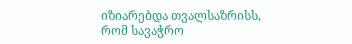იზიარებდა თვალსაზრისს, რომ სავაჭრო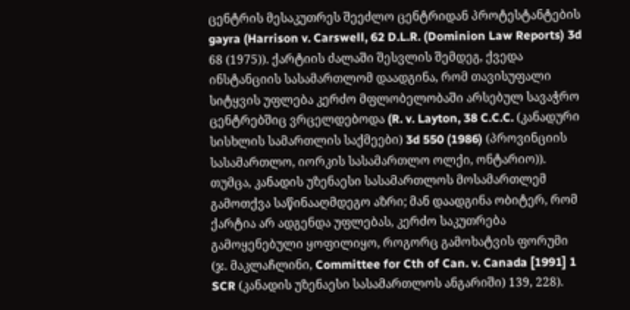ცენტრის მესაკუთრეს შეეძლო ცენტრიდან პროტესტანტების gayra (Harrison v. Carswell, 62 D.L.R. (Dominion Law Reports) 3d 68 (1975)). ქარტიის ძალაში შესვლის შემდეგ, ქვედა ინსტანციის სასამართლომ დაადგინა, რომ თავისუფალი სიტყვის უფლება კერძო მფლობელობაში არსებულ სავაჭრო ცენტრებშიც ვრცელდებოდა (R. v. Layton, 38 C.C.C. (კანადური სისხლის სამართლის საქმეები) 3d 550 (1986) (პროვინციის სასამართლო, იორკის სასამართლო ოლქი, ონტარიო)). თუმცა, კანადის უზენაესი სასამართლოს მოსამართლემ გამოთქვა საწინააღმდეგო აზრი; მან დაადგინა ობიტერ, რომ ქარტია არ ადგენდა უფლებას, კერძო საკუთრება გამოყენებული ყოფილიყო, როგორც გამოხატვის ფორუმი (ჯ. მაკლაჩლინი, Committee for Cth of Can. v. Canada [1991] 1 SCR (კანადის უზენაესი სასამართლოს ანგარიში) 139, 228).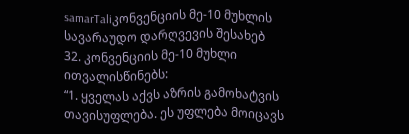samarTaliკონვენციის მე-10 მუხლის სავარაუდო დარღვევის შესახებ
32. კონვენციის მე-10 მუხლი ითვალისწინებს:
“1. ყველას აქვს აზრის გამოხატვის თავისუფლება. ეს უფლება მოიცავს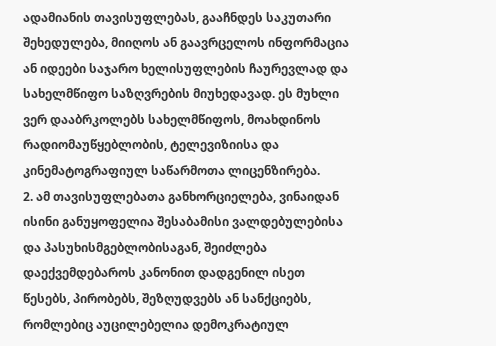ადამიანის თავისუფლებას, გააჩნდეს საკუთარი შეხედულება, მიიღოს ან გაავრცელოს ინფორმაცია ან იდეები საჯარო ხელისუფლების ჩაურევლად და სახელმწიფო საზღვრების მიუხედავად. ეს მუხლი ვერ დააბრკოლებს სახელმწიფოს, მოახდინოს რადიომაუწყებლობის, ტელევიზიისა და კინემატოგრაფიულ საწარმოთა ლიცენზირება.
2. ამ თავისუფლებათა განხორციელება, ვინაიდან ისინი განუყოფელია შესაბამისი ვალდებულებისა და პასუხისმგებლობისაგან, შეიძლება დაექვემდებაროს კანონით დადგენილ ისეთ წესებს, პირობებს, შეზღუდვებს ან სანქციებს, რომლებიც აუცილებელია დემოკრატიულ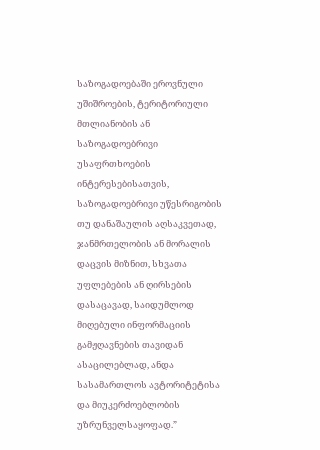საზოგადოებაში ეროვნული უშიშროების, ტერიტორიული მთლიანობის ან საზოგადოებრივი უსაფრთხოების ინტერესებისათვის, საზოგადოებრივი უწესრიგობის თუ დანაშაულის აღსაკვეთად, ჯანმრთელობის ან მორალის დაცვის მიზნით, სხვათა უფლებების ან ღირსების დასაცავად, საიდუმლოდ მიღებული ინფორმაციის გამჟღავნების თავიდან ასაცილებლად, ანდა სასამართლოს ავტორიტეტისა და მიუკერძოებლობის უზრუნველსაყოფად.”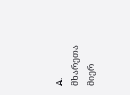A. მხარეთა მიერ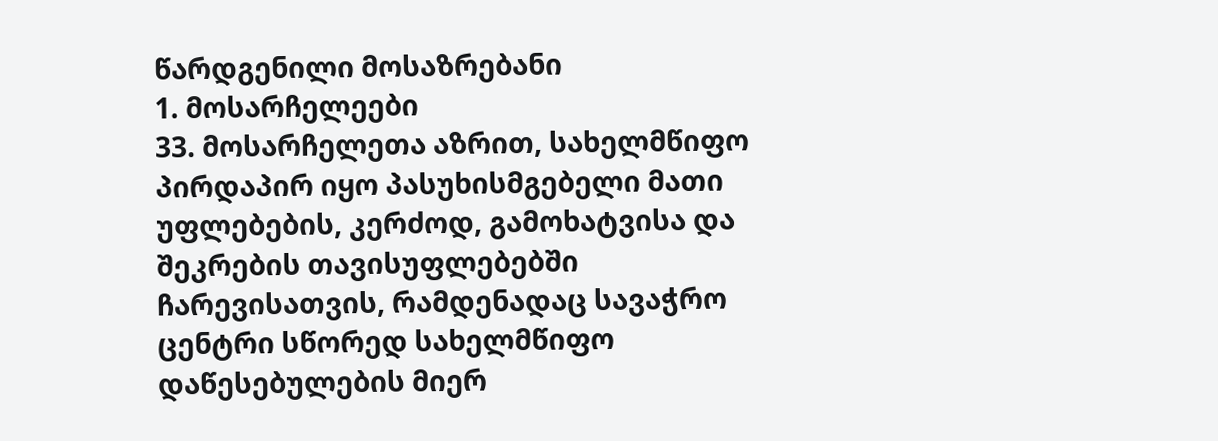წარდგენილი მოსაზრებანი
1. მოსარჩელეები
33. მოსარჩელეთა აზრით, სახელმწიფო პირდაპირ იყო პასუხისმგებელი მათი უფლებების, კერძოდ, გამოხატვისა და შეკრების თავისუფლებებში ჩარევისათვის, რამდენადაც სავაჭრო ცენტრი სწორედ სახელმწიფო დაწესებულების მიერ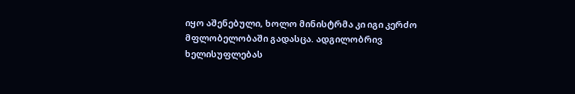იყო აშენებული, ხოლო მინისტრმა კი იგი კერძო მფლობელობაში გადასცა. ადგილობრივ ხელისუფლებას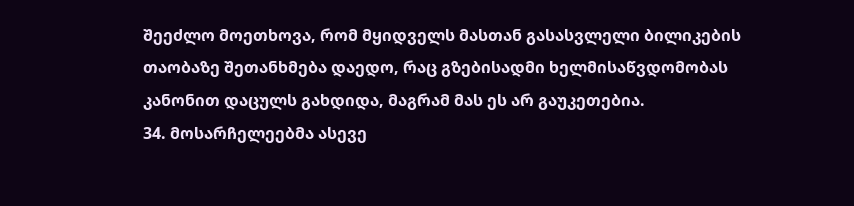შეეძლო მოეთხოვა, რომ მყიდველს მასთან გასასვლელი ბილიკების თაობაზე შეთანხმება დაედო, რაც გზებისადმი ხელმისაწვდომობას კანონით დაცულს გახდიდა, მაგრამ მას ეს არ გაუკეთებია.
34. მოსარჩელეებმა ასევე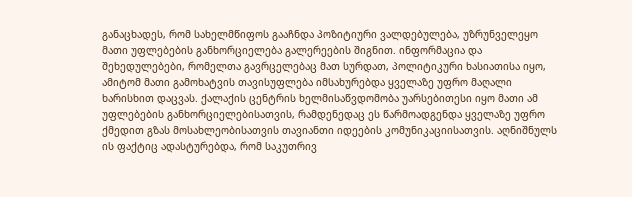განაცხადეს, რომ სახელმწიფოს გააჩნდა პოზიტიური ვალდებულება, უზრუნველეყო მათი უფლებების განხორციელება გალერეების შიგნით. ინფორმაცია და შეხედულებები, რომელთა გავრცელებაც მათ სურდათ, პოლიტიკური ხასიათისა იყო, ამიტომ მათი გამოხატვის თავისუფლება იმსახურებდა ყველაზე უფრო მაღალი ხარისხით დაცვას. ქალაქის ცენტრის ხელმისაწვდომობა უარსებითესი იყო მათი ამ უფლებების განხორციელებისათვის, რამდენედაც ეს წარმოადგენდა ყველაზე უფრო ქმედით გზას მოსახლეობისათვის თავიანთი იდეების კომუნიკაციისათვის. აღნიშნულს ის ფაქტიც ადასტურებდა, რომ საკუთრივ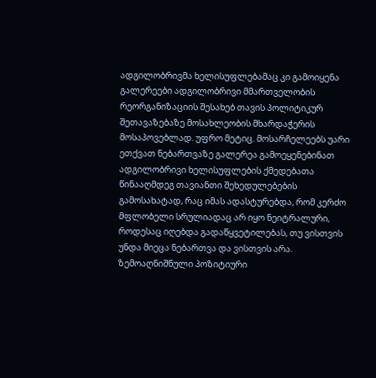ადგილობრივმა ხელისუფლებამაც კი გამოიყენა გალერეები ადგილობრივი მმართველობის რეორგანიზაციის შესახებ თავის პოლიტიკურ შეთავაზებაზე მოსახლეობის მხარდაჭერის მოსაპოვებლად. უფრო მეტიც. მოსარჩელეებს უარი ეთქვათ ნებართვაზე გალერეა გამოეყენებინათ ადგილობრივი ხელისუფლების ქმედებათა წინააღმდეგ თავიანთი შეხედულებების გამოსახატად, რაც იმას ადასტურებდა, რომ კერძო მფლობელი სრულიადაც არ იყო ნეიტრალური, როდესაც იღებდა გადაწყვეტილებას, თუ ვისთვის უნდა მიეცა ნებართვა და ვისთვის არა. ზემოაღნიშნული პოზიტიური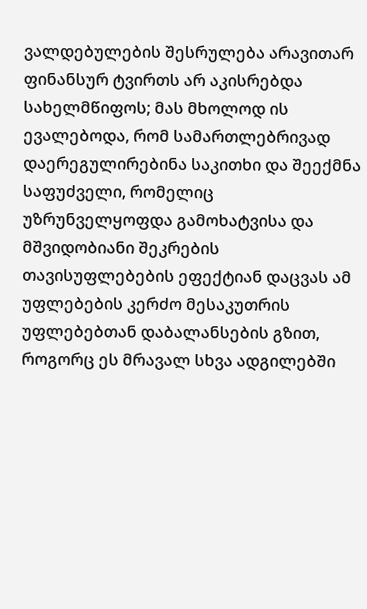ვალდებულების შესრულება არავითარ ფინანსურ ტვირთს არ აკისრებდა სახელმწიფოს; მას მხოლოდ ის ევალებოდა, რომ სამართლებრივად დაერეგულირებინა საკითხი და შეექმნა საფუძველი, რომელიც უზრუნველყოფდა გამოხატვისა და მშვიდობიანი შეკრების თავისუფლებების ეფექტიან დაცვას ამ უფლებების კერძო მესაკუთრის უფლებებთან დაბალანსების გზით, როგორც ეს მრავალ სხვა ადგილებში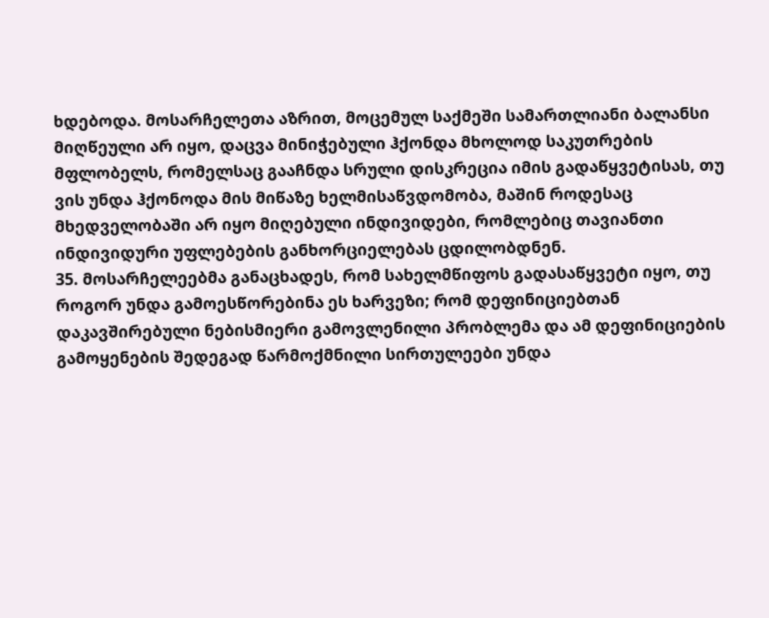ხდებოდა. მოსარჩელეთა აზრით, მოცემულ საქმეში სამართლიანი ბალანსი მიღწეული არ იყო, დაცვა მინიჭებული ჰქონდა მხოლოდ საკუთრების მფლობელს, რომელსაც გააჩნდა სრული დისკრეცია იმის გადაწყვეტისას, თუ ვის უნდა ჰქონოდა მის მიწაზე ხელმისაწვდომობა, მაშინ როდესაც მხედველობაში არ იყო მიღებული ინდივიდები, რომლებიც თავიანთი ინდივიდური უფლებების განხორციელებას ცდილობდნენ.
35. მოსარჩელეებმა განაცხადეს, რომ სახელმწიფოს გადასაწყვეტი იყო, თუ როგორ უნდა გამოესწორებინა ეს ხარვეზი; რომ დეფინიციებთან დაკავშირებული ნებისმიერი გამოვლენილი პრობლემა და ამ დეფინიციების გამოყენების შედეგად წარმოქმნილი სირთულეები უნდა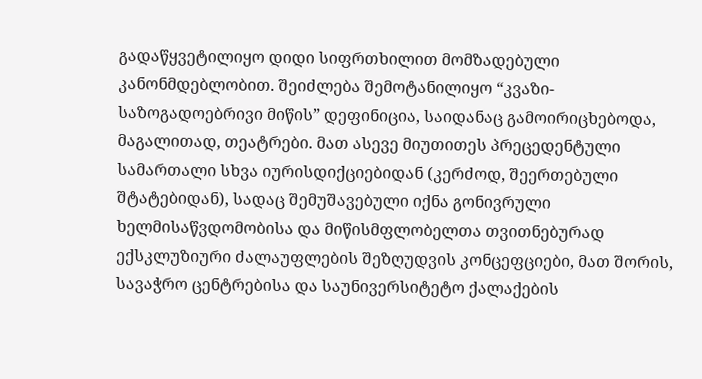გადაწყვეტილიყო დიდი სიფრთხილით მომზადებული კანონმდებლობით. შეიძლება შემოტანილიყო “კვაზი-საზოგადოებრივი მიწის” დეფინიცია, საიდანაც გამოირიცხებოდა, მაგალითად, თეატრები. მათ ასევე მიუთითეს პრეცედენტული სამართალი სხვა იურისდიქციებიდან (კერძოდ, შეერთებული შტატებიდან), სადაც შემუშავებული იქნა გონივრული ხელმისაწვდომობისა და მიწისმფლობელთა თვითნებურად ექსკლუზიური ძალაუფლების შეზღუდვის კონცეფციები, მათ შორის, სავაჭრო ცენტრებისა და საუნივერსიტეტო ქალაქების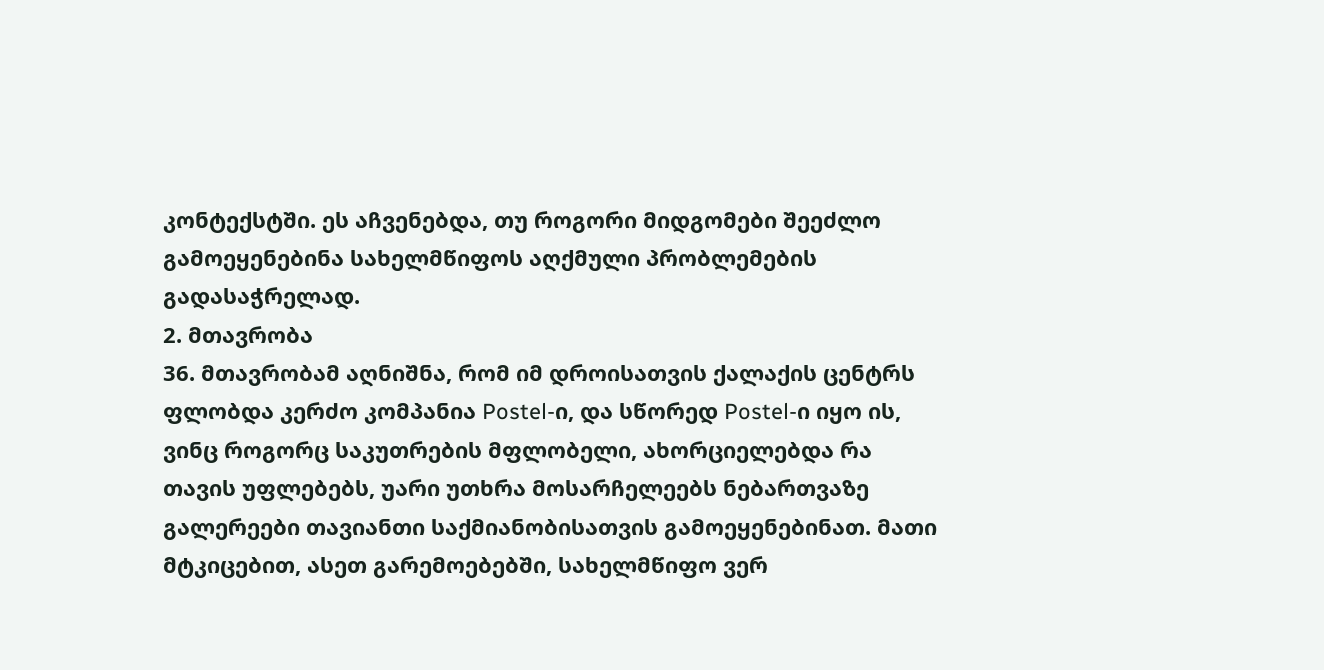კონტექსტში. ეს აჩვენებდა, თუ როგორი მიდგომები შეეძლო გამოეყენებინა სახელმწიფოს აღქმული პრობლემების გადასაჭრელად.
2. მთავრობა
36. მთავრობამ აღნიშნა, რომ იმ დროისათვის ქალაქის ცენტრს ფლობდა კერძო კომპანია Postel-ი, და სწორედ Postel-ი იყო ის, ვინც როგორც საკუთრების მფლობელი, ახორციელებდა რა თავის უფლებებს, უარი უთხრა მოსარჩელეებს ნებართვაზე გალერეები თავიანთი საქმიანობისათვის გამოეყენებინათ. მათი მტკიცებით, ასეთ გარემოებებში, სახელმწიფო ვერ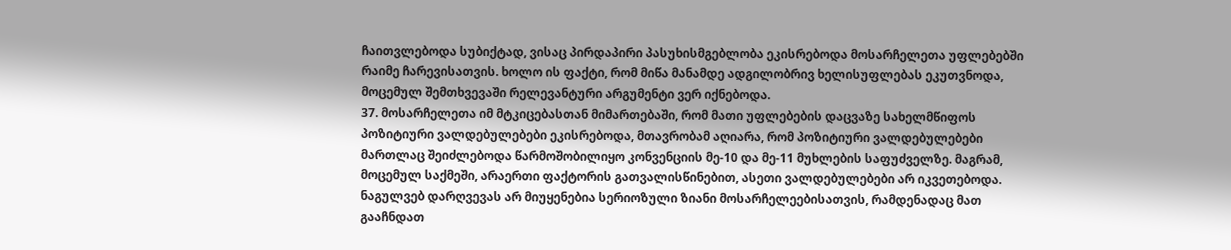ჩაითვლებოდა სუბიქტად, ვისაც პირდაპირი პასუხისმგებლობა ეკისრებოდა მოსარჩელეთა უფლებებში რაიმე ჩარევისათვის. ხოლო ის ფაქტი, რომ მიწა მანამდე ადგილობრივ ხელისუფლებას ეკუთვნოდა, მოცემულ შემთხვევაში რელევანტური არგუმენტი ვერ იქნებოდა.
37. მოსარჩელეთა იმ მტკიცებასთან მიმართებაში, რომ მათი უფლებების დაცვაზე სახელმწიფოს პოზიტიური ვალდებულებები ეკისრებოდა, მთავრობამ აღიარა, რომ პოზიტიური ვალდებულებები მართლაც შეიძლებოდა წარმოშობილიყო კონვენციის მე-10 და მე-11 მუხლების საფუძველზე. მაგრამ, მოცემულ საქმეში, არაერთი ფაქტორის გათვალისწინებით, ასეთი ვალდებულებები არ იკვეთებოდა. ნაგულვებ დარღვევას არ მიუყენებია სერიოზული ზიანი მოსარჩელეებისათვის, რამდენადაც მათ გააჩნდათ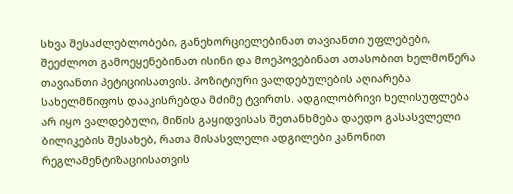სხვა შესაძლებლობები, განეხორციელებინათ თავიანთი უფლებები, შეეძლოთ გამოეყენებინათ ისინი და მოეპოვებინათ ათასობით ხელმოწერა თავიანთი პეტიციისათვის. პოზიტიური ვალდებულების აღიარება სახელმწიფოს დააკისრებდა მძიმე ტვირთს. ადგილობრივი ხელისუფლება არ იყო ვალდებული, მიწის გაყიდვისას შეთანხმება დაედო გასასვლელი ბილიკების შესახებ, რათა მისასვლელი ადგილები კანონით რეგლამენტიზაციისათვის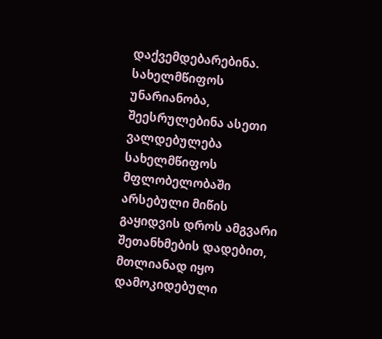დაქვემდებარებინა. სახელმწიფოს უნარიანობა, შეესრულებინა ასეთი ვალდებულება სახელმწიფოს მფლობელობაში არსებული მიწის გაყიდვის დროს ამგვარი შეთანხმების დადებით, მთლიანად იყო დამოკიდებული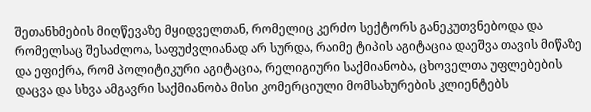შეთანხმების მიღწევაზე მყიდველთან, რომელიც კერძო სექტორს განეკუთვნებოდა და რომელსაც შესაძლოა, საფუძვლიანად არ სურდა, რაიმე ტიპის აგიტაცია დაეშვა თავის მიწაზე და ეფიქრა, რომ პოლიტიკური აგიტაცია, რელიგიური საქმიანობა, ცხოველთა უფლებების დაცვა და სხვა ამგავრი საქმიანობა მისი კომერციული მომსახურების კლიენტებს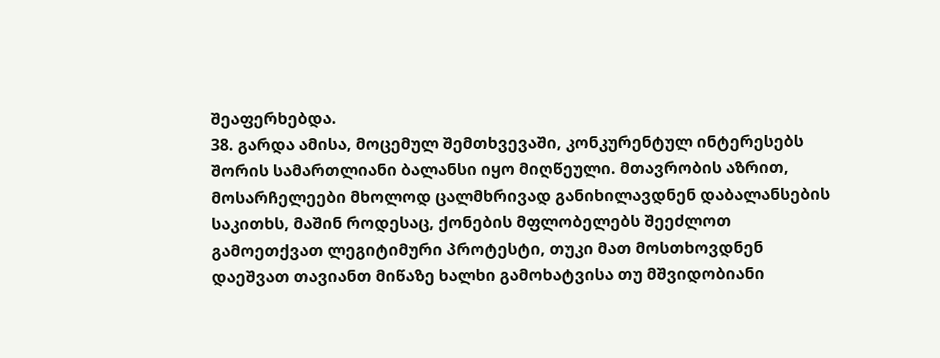შეაფერხებდა.
38. გარდა ამისა, მოცემულ შემთხვევაში, კონკურენტულ ინტერესებს შორის სამართლიანი ბალანსი იყო მიღწეული. მთავრობის აზრით, მოსარჩელეები მხოლოდ ცალმხრივად განიხილავდნენ დაბალანსების საკითხს, მაშინ როდესაც, ქონების მფლობელებს შეეძლოთ გამოეთქვათ ლეგიტიმური პროტესტი, თუკი მათ მოსთხოვდნენ დაეშვათ თავიანთ მიწაზე ხალხი გამოხატვისა თუ მშვიდობიანი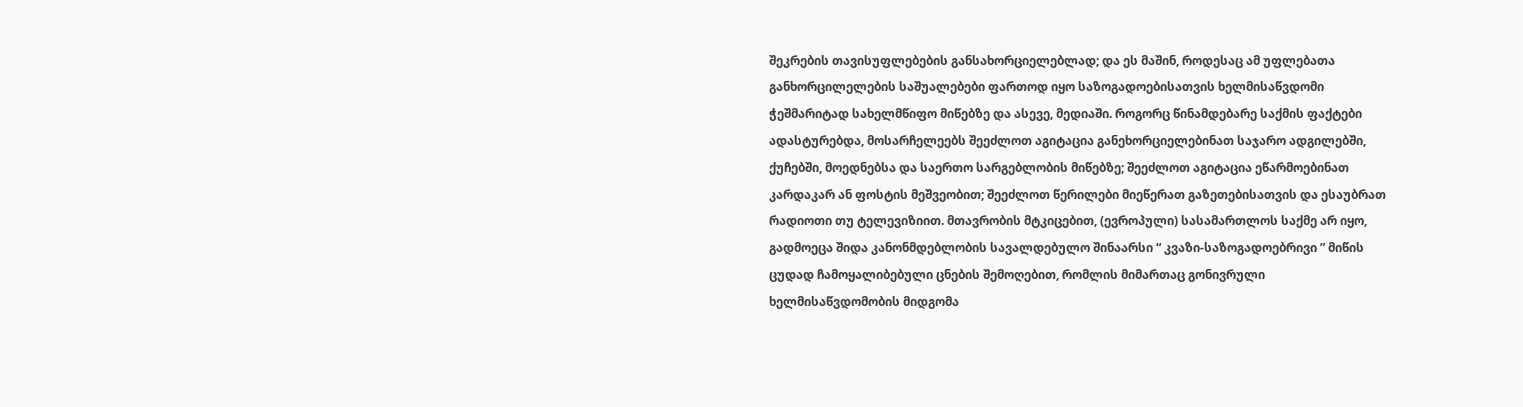შეკრების თავისუფლებების განსახორციელებლად; და ეს მაშინ, როდესაც ამ უფლებათა განხორცილელების საშუალებები ფართოდ იყო საზოგადოებისათვის ხელმისაწვდომი ჭეშმარიტად სახელმწიფო მიწებზე და ასევე, მედიაში. როგორც წინამდებარე საქმის ფაქტები ადასტურებდა, მოსარჩელეებს შეეძლოთ აგიტაცია განეხორციელებინათ საჯარო ადგილებში, ქუჩებში, მოედნებსა და საერთო სარგებლობის მიწებზე; შეეძლოთ აგიტაცია ეწარმოებინათ კარდაკარ ან ფოსტის მეშვეობით; შეეძლოთ წერილები მიეწერათ გაზეთებისათვის და ესაუბრათ რადიოთი თუ ტელევიზიით. მთავრობის მტკიცებით, (ევროპული) სასამართლოს საქმე არ იყო, გადმოეცა შიდა კანონმდებლობის სავალდებულო შინაარსი “ კვაზი-საზოგადოებრივი ” მიწის ცუდად ჩამოყალიბებული ცნების შემოღებით, რომლის მიმართაც გონივრული ხელმისაწვდომობის მიდგომა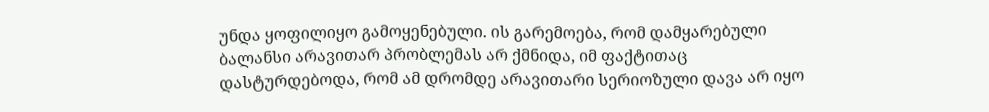უნდა ყოფილიყო გამოყენებული. ის გარემოება, რომ დამყარებული ბალანსი არავითარ პრობლემას არ ქმნიდა, იმ ფაქტითაც დასტურდებოდა, რომ ამ დრომდე არავითარი სერიოზული დავა არ იყო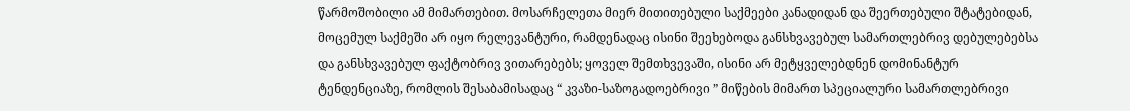წარმოშობილი ამ მიმართებით. მოსარჩელეთა მიერ მითითებული საქმეები კანადიდან და შეერთებული შტატებიდან, მოცემულ საქმეში არ იყო რელევანტური, რამდენადაც ისინი შეეხებოდა განსხვავებულ სამართლებრივ დებულებებსა და განსხვავებულ ფაქტობრივ ვითარებებს; ყოველ შემთხვევაში, ისინი არ მეტყველებდნენ დომინანტურ ტენდენციაზე, რომლის შესაბამისადაც “ კვაზი-საზოგადოებრივი ” მიწების მიმართ სპეციალური სამართლებრივი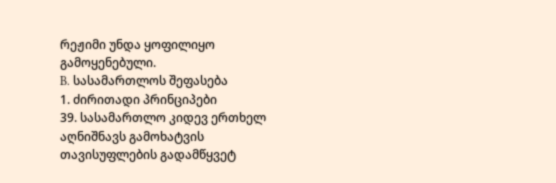რეჟიმი უნდა ყოფილიყო გამოყენებული.
B. სასამართლოს შეფასება
1. ძირითადი პრინციპები
39. სასამართლო კიდევ ერთხელ აღნიშნავს გამოხატვის თავისუფლების გადამწყვეტ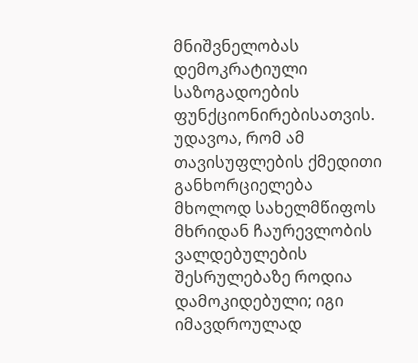მნიშვნელობას დემოკრატიული საზოგადოების ფუნქციონირებისათვის. უდავოა, რომ ამ თავისუფლების ქმედითი განხორციელება მხოლოდ სახელმწიფოს მხრიდან ჩაურევლობის ვალდებულების შესრულებაზე როდია დამოკიდებული; იგი იმავდროულად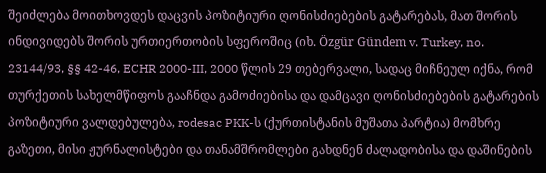შეიძლება მოითხოვდეს დაცვის პოზიტიური ღონისძიებების გატარებას, მათ შორის ინდივიდებს შორის ურთიერთობის სფეროშიც (იხ. Özgür Gündem v. Turkey, no. 23144/93, §§ 42-46, ECHR 2000-III, 2000 წლის 29 თებერვალი, სადაც მიჩნეულ იქნა, რომ თურქეთის სახელმწიფოს გააჩნდა გამოძიებისა და დამცავი ღონისძიებების გატარების პოზიტიური ვალდებულება, rodesac PKK-ს (ქურთისტანის მუშათა პარტია) მომხრე გაზეთი, მისი ჟურნალისტები და თანამშრომლები გახდნენ ძალადობისა და დაშინების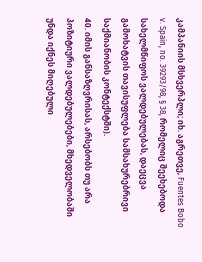კამპანიის მსხვერპლი; იხ. აგრეთვე, Fuentes Bobo v. Spain, no. 39293/98, § 38, რომელიც შეეხებოდა სახელმწიფოს ვალდებულებას, დაეცვა გამოხატვის თავისუფლება სამსახურებრივი საქმიანობის კონტექსტში).
40. იმის განსაზღვრისას, არსებობს თუ არა პოზიტიური ვალდებულებები, მხედველობაში უნდა იქნეს მიღებული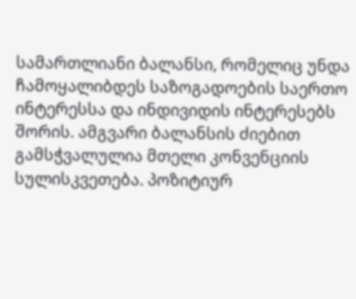სამართლიანი ბალანსი, რომელიც უნდა ჩამოყალიბდეს საზოგადოების საერთო ინტერესსა და ინდივიდის ინტერესებს შორის. ამგვარი ბალანსის ძიებით გამსჭვალულია მთელი კონვენციის სულისკვეთება. პოზიტიურ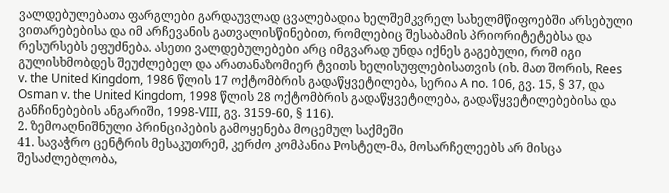ვალდებულებათა ფარგლები გარდაუვლად ცვალებადია ხელშემკვრელ სახელმწიფოებში არსებული ვითარებებისა და იმ არჩევანის გათვალისწინებით, რომლებიც შესაბამის პრიორიტეტებსა და რესურსებს ეფუძნება. ასეთი ვალდებულებები არც იმგვარად უნდა იქნეს გაგებული, რომ იგი გულისხმობდეს შეუძლებელ და არათანაზომიერ ტვითს ხელისუფლებისათვის (იხ. მათ შორის, Rees v. the United Kingdom, 1986 წლის 17 ოქტომბრის გადაწყვეტილება, სერია A no. 106, გვ. 15, § 37, და Osman v. the United Kingdom, 1998 წლის 28 ოქტომბრის გადაწყვეტილება, გადაწყვეტილებებისა და განჩინებების ანგარიში, 1998-VIII, გვ. 3159-60, § 116).
2. ზემოაღნიშნული პრინციპების გამოყენება მოცემულ საქმეში
41. სავაჭრო ცენტრის მესაკუთრემ, კერძო კომპანია Pოსტელ-მა, მოსარჩელეებს არ მისცა შესაძლებლობა,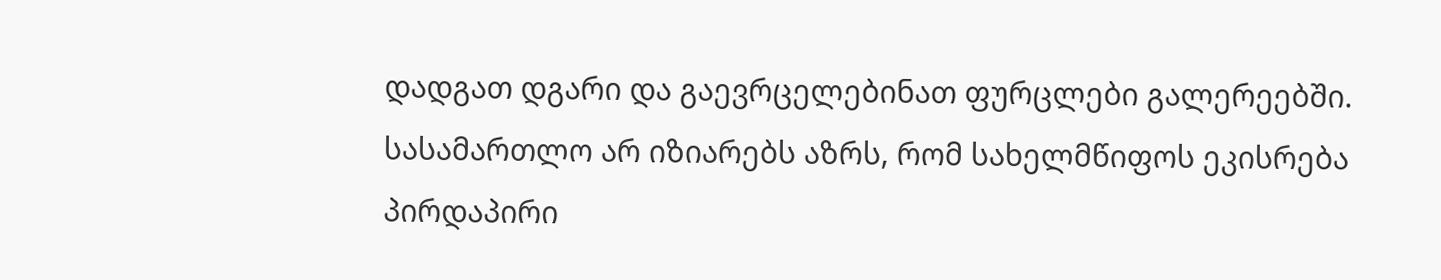დადგათ დგარი და გაევრცელებინათ ფურცლები გალერეებში. სასამართლო არ იზიარებს აზრს, რომ სახელმწიფოს ეკისრება პირდაპირი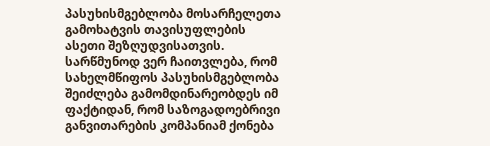პასუხისმგებლობა მოსარჩელეთა გამოხატვის თავისუფლების ასეთი შეზღუდვისათვის. სარწმუნოდ ვერ ჩაითვლება, რომ სახელმწიფოს პასუხისმგებლობა შეიძლება გამომდინარეობდეს იმ ფაქტიდან, რომ საზოგადოებრივი განვითარების კომპანიამ ქონება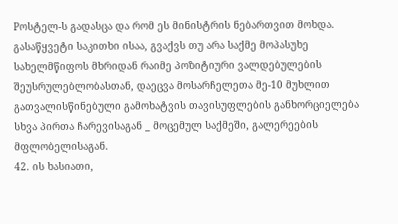Pოსტელ-ს გადასცა და რომ ეს მინისტრის ნებართვით მოხდა. გასაწყვეტი საკითხი ისაა, გვაქვს თუ არა საქმე მოპასუხე სახელმწიფოს მხრიდან რაიმე პოზიტიური ვალდებულების შეუსრულებლობასთან, დაეცვა მოსარჩელეთა მე-10 მუხლით გათვალისწინებული გამოხატვის თავისუფლების განხორციელება სხვა პირთა ჩარევისაგან _ მოცემულ საქმეში, გალერეების მფლობელისაგან.
42. ის ხასიათი,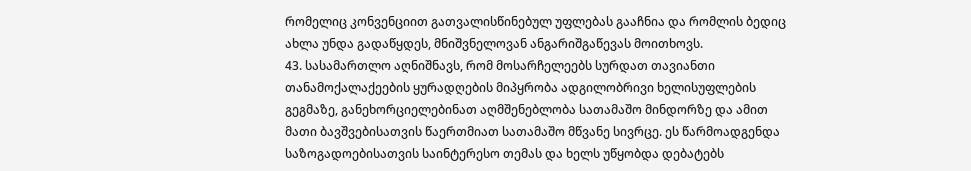რომელიც კონვენციით გათვალისწინებულ უფლებას გააჩნია და რომლის ბედიც ახლა უნდა გადაწყდეს, მნიშვნელოვან ანგარიშგაწევას მოითხოვს.
43. სასამართლო აღნიშნავს, რომ მოსარჩელეებს სურდათ თავიანთი თანამოქალაქეების ყურადღების მიპყრობა ადგილობრივი ხელისუფლების გეგმაზე, განეხორციელებინათ აღმშენებლობა სათამაშო მინდორზე და ამით მათი ბავშვებისათვის წაერთმიათ სათამაშო მწვანე სივრცე. ეს წარმოადგენდა საზოგადოებისათვის საინტერესო თემას და ხელს უწყობდა დებატებს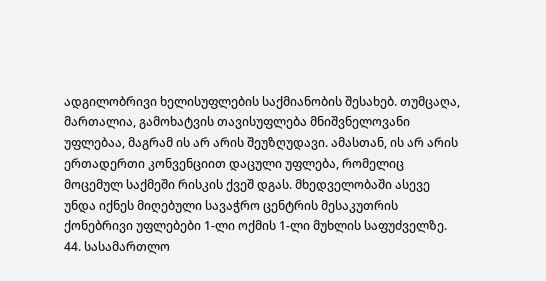ადგილობრივი ხელისუფლების საქმიანობის შესახებ. თუმცაღა, მართალია, გამოხატვის თავისუფლება მნიშვნელოვანი უფლებაა, მაგრამ ის არ არის შეუზღუდავი. ამასთან, ის არ არის ერთადერთი კონვენციით დაცული უფლება, რომელიც მოცემულ საქმეში რისკის ქვეშ დგას. მხედველობაში ასევე უნდა იქნეს მიღებული სავაჭრო ცენტრის მესაკუთრის ქონებრივი უფლებები 1-ლი ოქმის 1-ლი მუხლის საფუძველზე.
44. სასამართლო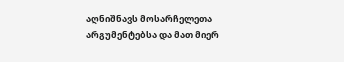აღნიშნავს მოსარჩელეთა არგუმენტებსა და მათ მიერ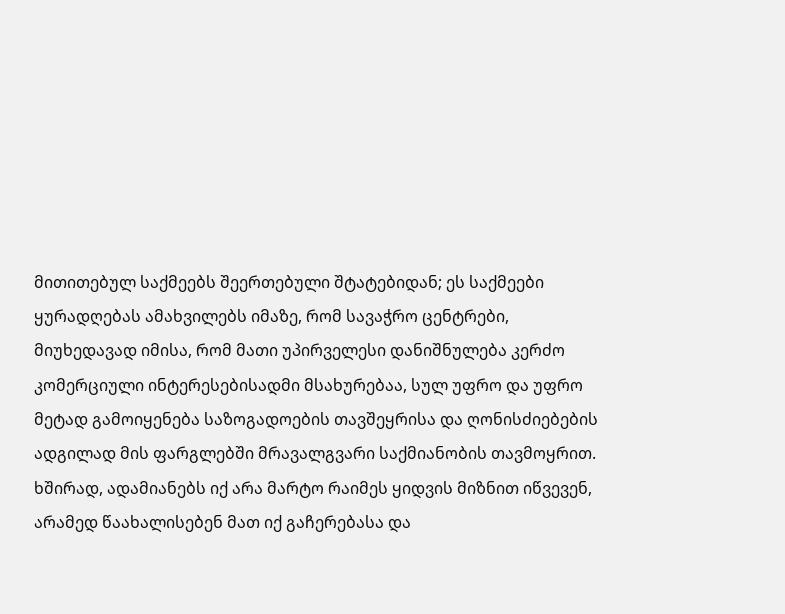მითითებულ საქმეებს შეერთებული შტატებიდან; ეს საქმეები ყურადღებას ამახვილებს იმაზე, რომ სავაჭრო ცენტრები, მიუხედავად იმისა, რომ მათი უპირველესი დანიშნულება კერძო კომერციული ინტერესებისადმი მსახურებაა, სულ უფრო და უფრო მეტად გამოიყენება საზოგადოების თავშეყრისა და ღონისძიებების ადგილად მის ფარგლებში მრავალგვარი საქმიანობის თავმოყრით. ხშირად, ადამიანებს იქ არა მარტო რაიმეს ყიდვის მიზნით იწვევენ, არამედ წაახალისებენ მათ იქ გაჩერებასა და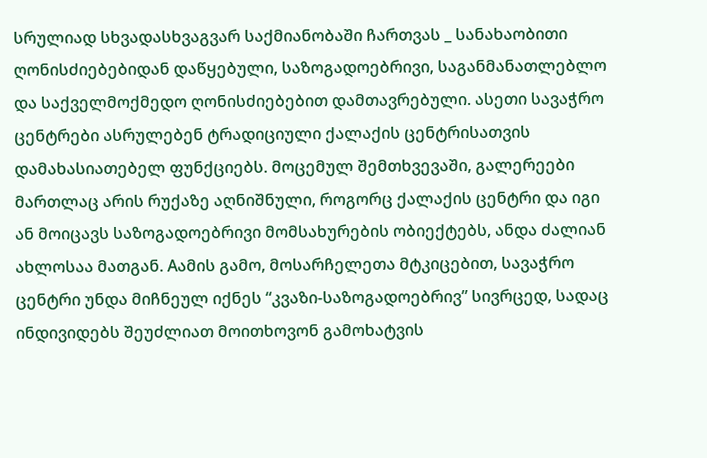სრულიად სხვადასხვაგვარ საქმიანობაში ჩართვას _ სანახაობითი ღონისძიებებიდან დაწყებული, საზოგადოებრივი, საგანმანათლებლო და საქველმოქმედო ღონისძიებებით დამთავრებული. ასეთი სავაჭრო ცენტრები ასრულებენ ტრადიციული ქალაქის ცენტრისათვის დამახასიათებელ ფუნქციებს. მოცემულ შემთხვევაში, გალერეები მართლაც არის რუქაზე აღნიშნული, როგორც ქალაქის ცენტრი და იგი ან მოიცავს საზოგადოებრივი მომსახურების ობიექტებს, ანდა ძალიან ახლოსაა მათგან. Aამის გამო, მოსარჩელეთა მტკიცებით, სავაჭრო ცენტრი უნდა მიჩნეულ იქნეს “კვაზი-საზოგადოებრივ” სივრცედ, სადაც ინდივიდებს შეუძლიათ მოითხოვონ გამოხატვის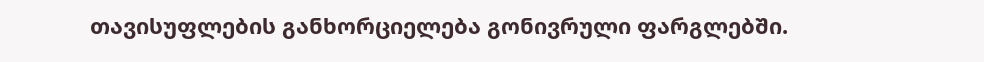თავისუფლების განხორციელება გონივრული ფარგლებში.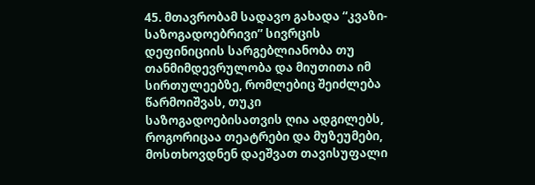45. მთავრობამ სადავო გახადა “კვაზი-საზოგადოებრივი” სივრცის დეფინიციის სარგებლიანობა თუ თანმიმდევრულობა და მიუთითა იმ სირთულეებზე, რომლებიც შეიძლება წარმოიშვას, თუკი საზოგადოებისათვის ღია ადგილებს, როგორიცაა თეატრები და მუზეუმები, მოსთხოვდნენ დაეშვათ თავისუფალი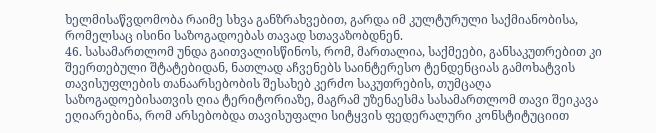ხელმისაწვდომობა რაიმე სხვა განზრახვებით, გარდა იმ კულტურული საქმიანობისა, რომელსაც ისინი საზოგადოებას თავად სთავაზობდნენ.
46. სასამართლომ უნდა გაითვალისწინოს, რომ, მართალია, საქმეები, განსაკუთრებით კი შეერთებული შტატებიდან, ნათლად აჩვენებს საინტერესო ტენდენციას გამოხატვის თავისუფლების თანაარსებობის შესახებ კერძო საკუთრების, თუმცაღა საზოგადოებისათვის ღია ტერიტორიაზე, მაგრამ უზენაესმა სასამართლომ თავი შეიკავა ეღიარებინა, რომ არსებობდა თავისუფალი სიტყვის ფედერალური კონსტიტუციით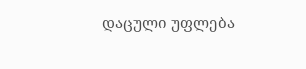დაცული უფლება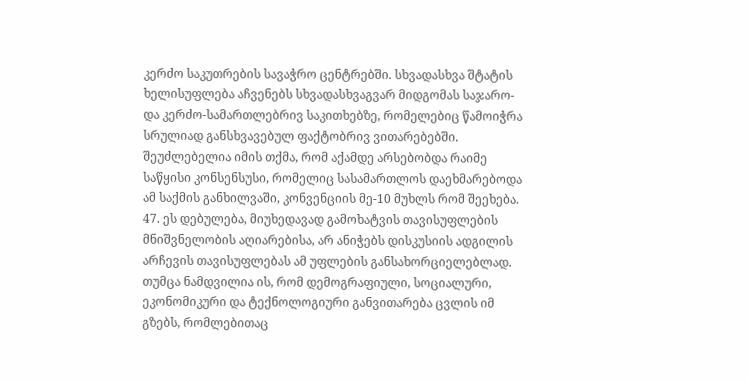კერძო საკუთრების სავაჭრო ცენტრებში. სხვადასხვა შტატის ხელისუფლება აჩვენებს სხვადასხვაგვარ მიდგომას საჯარო- და კერძო-სამართლებრივ საკითხებზე, რომელებიც წამოიჭრა სრულიად განსხვავებულ ფაქტობრივ ვითარებებში. შეუძლებელია იმის თქმა, რომ აქამდე არსებობდა რაიმე საწყისი კონსენსუსი, რომელიც სასამართლოს დაეხმარებოდა ამ საქმის განხილვაში, კონვენციის მე-10 მუხლს რომ შეეხება.
47. ეს დებულება, მიუხედავად გამოხატვის თავისუფლების მნიშვნელობის აღიარებისა, არ ანიჭებს დისკუსიის ადგილის არჩევის თავისუფლებას ამ უფლების განსახორციელებლად. თუმცა ნამდვილია ის, რომ დემოგრაფიული, სოციალური, ეკონომიკური და ტექნოლოგიური განვითარება ცვლის იმ გზებს, რომლებითაც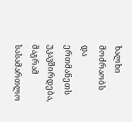ხალხი მოძრაობს და ერთმანეთს უკავშირდება, მაგრამ სასამართლო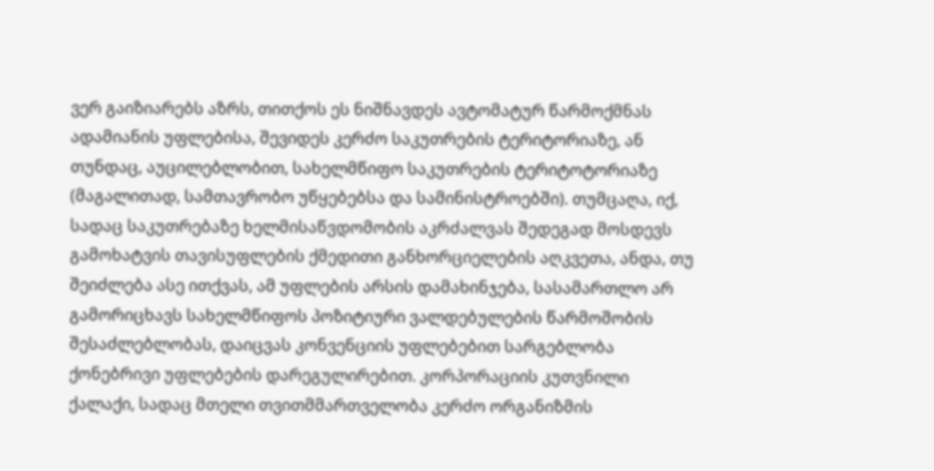ვერ გაიზიარებს აზრს, თითქოს ეს ნიშნავდეს ავტომატურ წარმოქმნას ადამიანის უფლებისა, შევიდეს კერძო საკუთრების ტერიტორიაზე, ან თუნდაც, აუცილებლობით, სახელმწიფო საკუთრების ტერიტოტორიაზე (მაგალითად, სამთავრობო უწყებებსა და სამინისტროებში). თუმცაღა, იქ, სადაც საკუთრებაზე ხელმისაწვდომობის აკრძალვას შედეგად მოსდევს გამოხატვის თავისუფლების ქმედითი განხორციელების აღკვეთა, ანდა, თუ შეიძლება ასე ითქვას, ამ უფლების არსის დამახინჯება, სასამართლო არ გამორიცხავს სახელმწიფოს პოზიტიური ვალდებულების წარმოშობის შესაძლებლობას, დაიცვას კონვენციის უფლებებით სარგებლობა ქონებრივი უფლებების დარეგულირებით. კორპორაციის კუთვნილი ქალაქი, სადაც მთელი თვითმმართველობა კერძო ორგანიზმის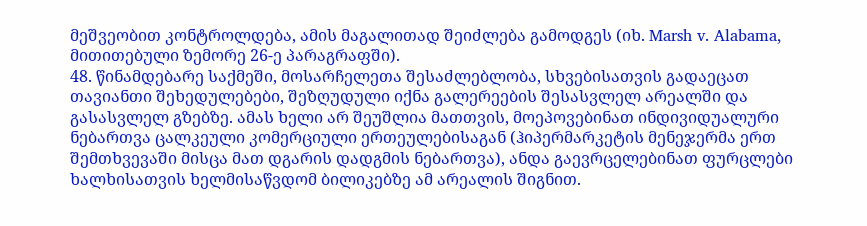მეშვეობით კონტროლდება, ამის მაგალითად შეიძლება გამოდგეს (იხ. Marsh v. Alabama, მითითებული ზემორე 26-ე პარაგრაფში).
48. წინამდებარე საქმეში, მოსარჩელეთა შესაძლებლობა, სხვებისათვის გადაეცათ თავიანთი შეხედულებები, შეზღუდული იქნა გალერეების შესასვლელ არეალში და გასასვლელ გზებზე. ამას ხელი არ შეუშლია მათთვის, მოეპოვებინათ ინდივიდუალური ნებართვა ცალკეული კომერციული ერთეულებისაგან (ჰიპერმარკეტის მენეჯერმა ერთ შემთხვევაში მისცა მათ დგარის დადგმის ნებართვა), ანდა გაევრცელებინათ ფურცლები ხალხისათვის ხელმისაწვდომ ბილიკებზე ამ არეალის შიგნით.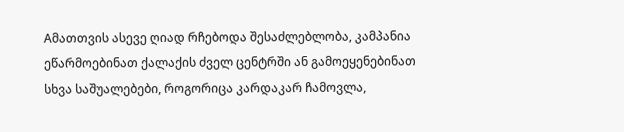Aმათთვის ასევე ღიად რჩებოდა შესაძლებლობა, კამპანია ეწარმოებინათ ქალაქის ძველ ცენტრში ან გამოეყენებინათ სხვა საშუალებები, როგორიცა კარდაკარ ჩამოვლა,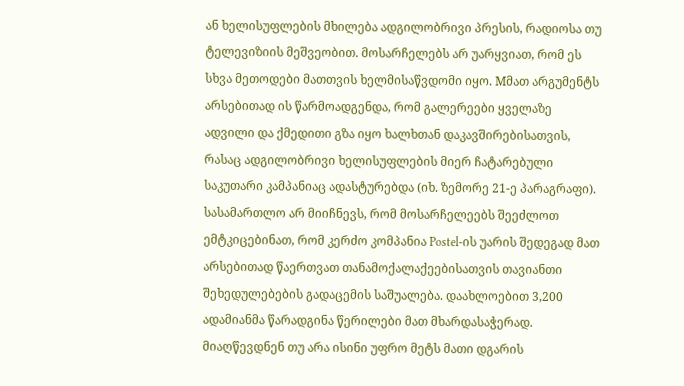ან ხელისუფლების მხილება ადგილობრივი პრესის, რადიოსა თუ ტელევიზიის მეშვეობით. მოსარჩელებს არ უარყვიათ, რომ ეს სხვა მეთოდები მათთვის ხელმისაწვდომი იყო. Mმათ არგუმენტს არსებითად ის წარმოადგენდა, რომ გალერეები ყველაზე ადვილი და ქმედითი გზა იყო ხალხთან დაკავშირებისათვის, რასაც ადგილობრივი ხელისუფლების მიერ ჩატარებული საკუთარი კამპანიაც ადასტურებდა (იხ. ზემორე 21-ე პარაგრაფი). სასამართლო არ მიიჩნევს, რომ მოსარჩელეებს შეეძლოთ ემტკიცებინათ, რომ კერძო კომპანია Postel-ის უარის შედეგად მათ არსებითად წაერთვათ თანამოქალაქეებისათვის თავიანთი შეხედულებების გადაცემის საშუალება. დაახლოებით 3,200 ადამიანმა წარადგინა წერილები მათ მხარდასაჭერად. მიაღწევდნენ თუ არა ისინი უფრო მეტს მათი დგარის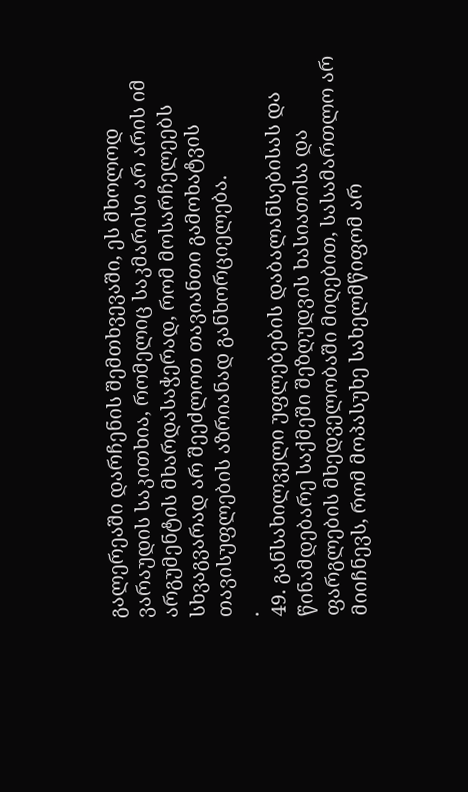გალერეაში დარჩენის შემთხვევაში, ეს მხოლოდ ვარაუდის საკითხია, რომელიც საკმარისი არ არის იმ არგუმენტის მხარდასაჭერად, რომ მოსარჩელეებს სხვაგვარად არ შეეძლოთ თავიანთი გამოხატვის თავისუფლების აზრიანად განხორციელება.
.
49. განსახილველი უფლებების დაბალანსებისას და წინამდებარე საქმეში შეზღუდვის ხასიათისა და ფარგლების მხედველობაში მიღებით, სასამართლო არ მიიჩნევს, რომ მოპასუხე სახელმწიფომ არ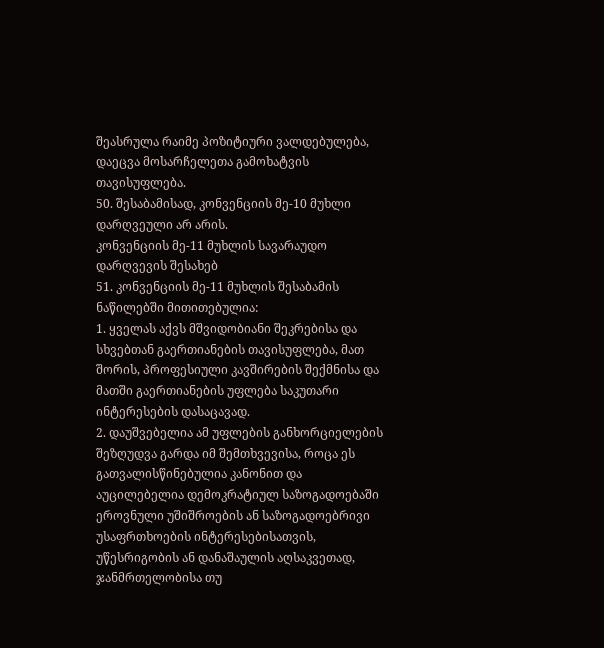შეასრულა რაიმე პოზიტიური ვალდებულება, დაეცვა მოსარჩელეთა გამოხატვის თავისუფლება.
50. შესაბამისად, კონვენციის მე-10 მუხლი დარღვეული არ არის.
კონვენციის მე-11 მუხლის სავარაუდო დარღვევის შესახებ
51. კონვენციის მე-11 მუხლის შესაბამის ნაწილებში მითითებულია:
1. ყველას აქვს მშვიდობიანი შეკრებისა და სხვებთან გაერთიანების თავისუფლება, მათ შორის, პროფესიული კავშირების შექმნისა და მათში გაერთიანების უფლება საკუთარი ინტერესების დასაცავად.
2. დაუშვებელია ამ უფლების განხორციელების შეზღუდვა გარდა იმ შემთხვევისა, როცა ეს გათვალისწინებულია კანონით და აუცილებელია დემოკრატიულ საზოგადოებაში ეროვნული უშიშროების ან საზოგადოებრივი უსაფრთხოების ინტერესებისათვის, უწესრიგობის ან დანაშაულის აღსაკვეთად, ჯანმრთელობისა თუ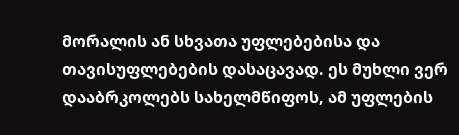მორალის ან სხვათა უფლებებისა და თავისუფლებების დასაცავად. ეს მუხლი ვერ დააბრკოლებს სახელმწიფოს, ამ უფლების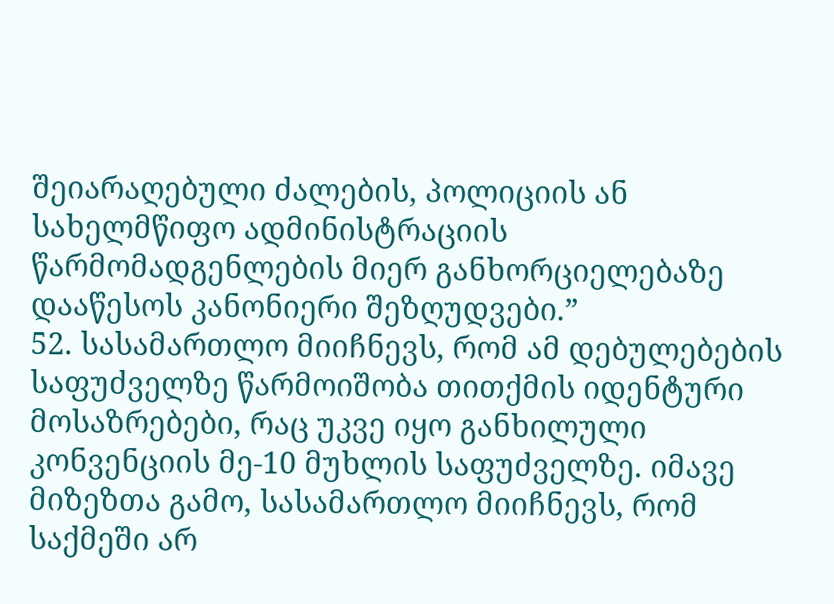შეიარაღებული ძალების, პოლიციის ან სახელმწიფო ადმინისტრაციის წარმომადგენლების მიერ განხორციელებაზე დააწესოს კანონიერი შეზღუდვები.”
52. სასამართლო მიიჩნევს, რომ ამ დებულებების საფუძველზე წარმოიშობა თითქმის იდენტური მოსაზრებები, რაც უკვე იყო განხილული კონვენციის მე-10 მუხლის საფუძველზე. იმავე მიზეზთა გამო, სასამართლო მიიჩნევს, რომ საქმეში არ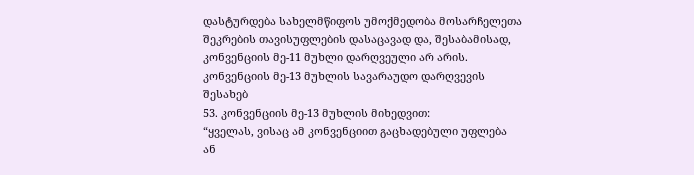დასტურდება სახელმწიფოს უმოქმედობა მოსარჩელეთა შეკრების თავისუფლების დასაცავად და, შესაბამისად, კონვენციის მე-11 მუხლი დარღვეული არ არის.
კონვენციის მე-13 მუხლის სავარაუდო დარღვევის შესახებ
53. კონვენციის მე-13 მუხლის მიხედვით:
“ყველას, ვისაც ამ კონვენციით გაცხადებული უფლება ან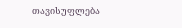თავისუფლება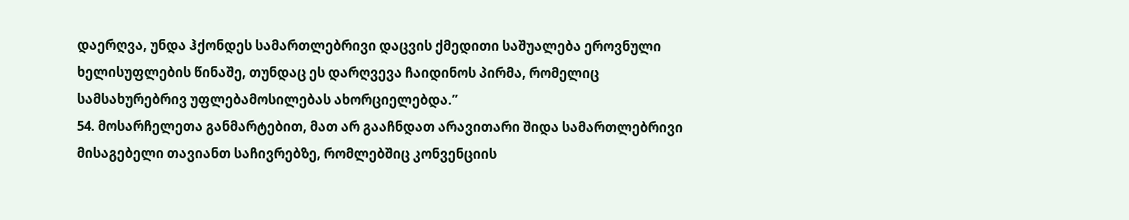დაერღვა, უნდა ჰქონდეს სამართლებრივი დაცვის ქმედითი საშუალება ეროვნული ხელისუფლების წინაშე, თუნდაც ეს დარღვევა ჩაიდინოს პირმა, რომელიც სამსახურებრივ უფლებამოსილებას ახორციელებდა.”
54. მოსარჩელეთა განმარტებით, მათ არ გააჩნდათ არავითარი შიდა სამართლებრივი მისაგებელი თავიანთ საჩივრებზე, რომლებშიც კონვენციის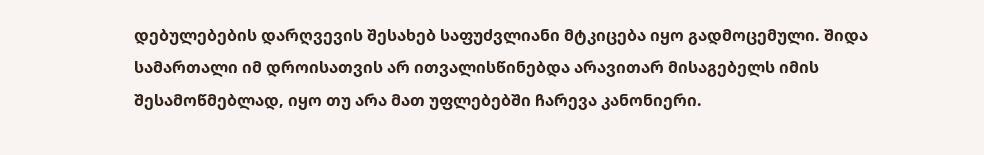დებულებების დარღვევის შესახებ საფუძვლიანი მტკიცება იყო გადმოცემული. შიდა სამართალი იმ დროისათვის არ ითვალისწინებდა არავითარ მისაგებელს იმის შესამოწმებლად, იყო თუ არა მათ უფლებებში ჩარევა კანონიერი.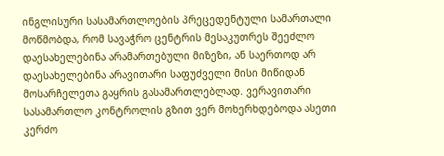ინგლისური სასამართლოების პრეცედენტული სამართალი მოწმობდა, რომ სავაჭრო ცენტრის მესაკუთრეს შეეძლო დაესახელებინა არამართებული მიზეზი, ან საერთოდ არ დაესახელებინა არავითარი საფუძველი მისი მიწიდან მოსარჩელეთა გაყრის გასამართლებლად. ვერავითარი სასამართლო კონტროლის გზით ვერ მოხერხდებოდა ასეთი კერძო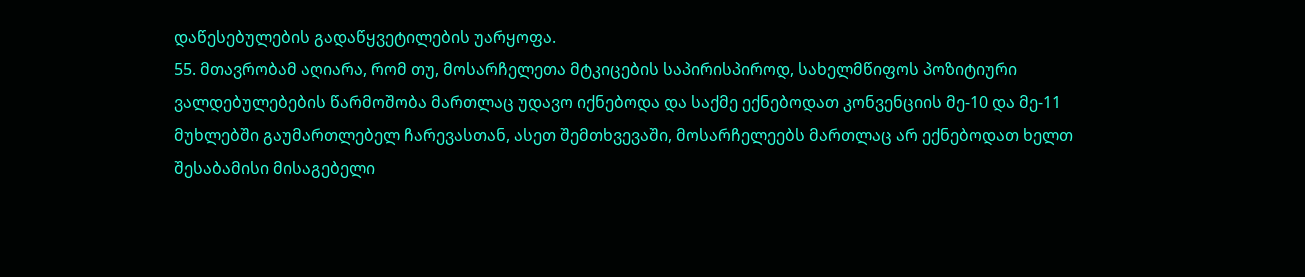დაწესებულების გადაწყვეტილების უარყოფა.
55. მთავრობამ აღიარა, რომ თუ, მოსარჩელეთა მტკიცების საპირისპიროდ, სახელმწიფოს პოზიტიური ვალდებულებების წარმოშობა მართლაც უდავო იქნებოდა და საქმე ექნებოდათ კონვენციის მე-10 და მე-11 მუხლებში გაუმართლებელ ჩარევასთან, ასეთ შემთხვევაში, მოსარჩელეებს მართლაც არ ექნებოდათ ხელთ შესაბამისი მისაგებელი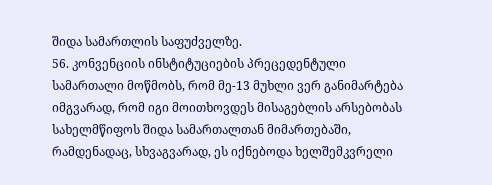შიდა სამართლის საფუძველზე.
56. კონვენციის ინსტიტუციების პრეცედენტული სამართალი მოწმობს, რომ მე-13 მუხლი ვერ განიმარტება იმგვარად, რომ იგი მოითხოვდეს მისაგებლის არსებობას სახელმწიფოს შიდა სამართალთან მიმართებაში, რამდენადაც, სხვაგვარად, ეს იქნებოდა ხელშემკვრელი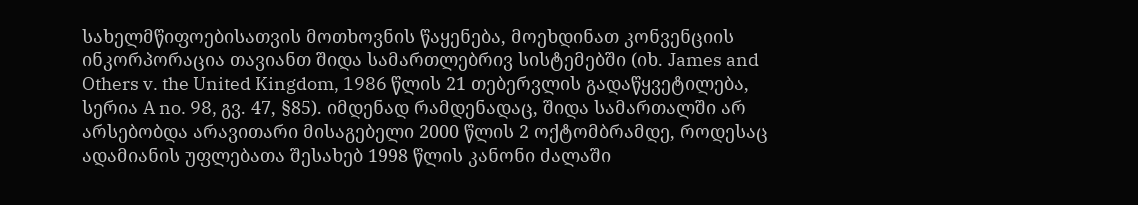სახელმწიფოებისათვის მოთხოვნის წაყენება, მოეხდინათ კონვენციის ინკორპორაცია თავიანთ შიდა სამართლებრივ სისტემებში (იხ. James and Others v. the United Kingdom, 1986 წლის 21 თებერვლის გადაწყვეტილება, სერია A no. 98, გვ. 47, §85). იმდენად რამდენადაც, შიდა სამართალში არ არსებობდა არავითარი მისაგებელი 2000 წლის 2 ოქტომბრამდე, როდესაც ადამიანის უფლებათა შესახებ 1998 წლის კანონი ძალაში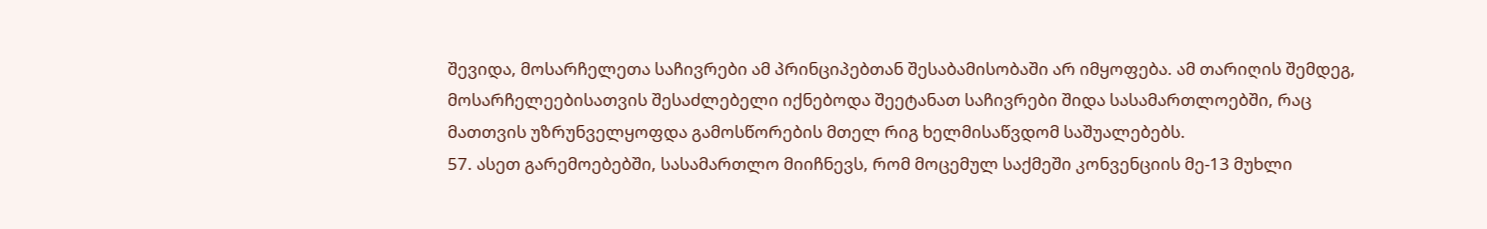შევიდა, მოსარჩელეთა საჩივრები ამ პრინციპებთან შესაბამისობაში არ იმყოფება. ამ თარიღის შემდეგ, მოსარჩელეებისათვის შესაძლებელი იქნებოდა შეეტანათ საჩივრები შიდა სასამართლოებში, რაც მათთვის უზრუნველყოფდა გამოსწორების მთელ რიგ ხელმისაწვდომ საშუალებებს.
57. ასეთ გარემოებებში, სასამართლო მიიჩნევს, რომ მოცემულ საქმეში კონვენციის მე-13 მუხლი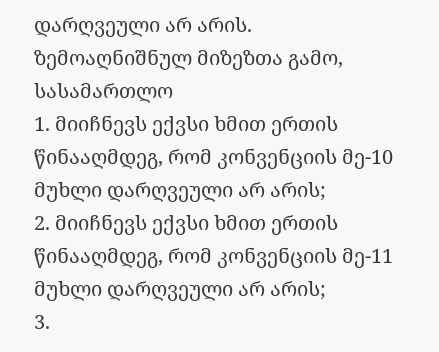დარღვეული არ არის.
ზემოაღნიშნულ მიზეზთა გამო, სასამართლო
1. მიიჩნევს ექვსი ხმით ერთის წინააღმდეგ, რომ კონვენციის მე-10 მუხლი დარღვეული არ არის;
2. მიიჩნევს ექვსი ხმით ერთის წინააღმდეგ, რომ კონვენციის მე-11 მუხლი დარღვეული არ არის;
3.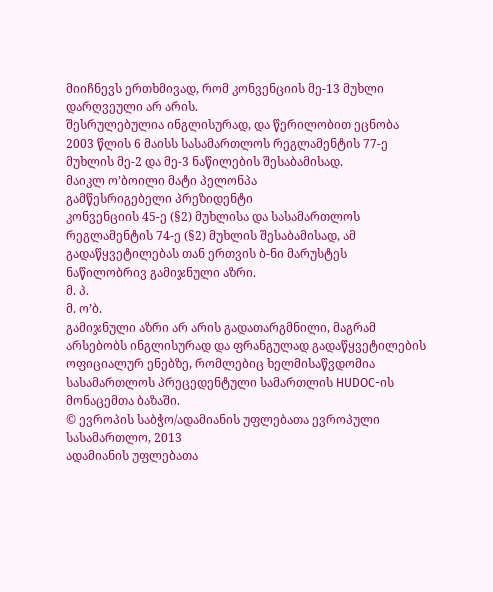მიიჩნევს ერთხმივად, რომ კონვენციის მე-13 მუხლი დარღვეული არ არის.
შესრულებულია ინგლისურად, და წერილობით ეცნობა 2003 წლის 6 მაისს სასამართლოს რეგლამენტის 77-ე მუხლის მე-2 და მე-3 ნაწილების შესაბამისად.
მაიკლ ო’ბოილი მატი პელონპა
გამწესრიგებელი პრეზიდენტი
კონვენციის 45-ე (§2) მუხლისა და სასამართლოს რეგლამენტის 74-ე (§2) მუხლის შესაბამისად, ამ გადაწყვეტილებას თან ერთვის ბ-ნი მარუსტეს ნაწილობრივ გამიჯნული აზრი.
მ. პ.
მ. ო’ბ.
გამიჯნული აზრი არ არის გადათარგმნილი, მაგრამ არსებობს ინგლისურად და ფრანგულად გადაწყვეტილების ოფიციალურ ენებზე, რომლებიც ხელმისაწვდომია სასამართლოს პრეცედენტული სამართლის HUDOC-ის მონაცემთა ბაზაში.
© ევროპის საბჭო/ადამიანის უფლებათა ევროპული სასამართლო, 2013
ადამიანის უფლებათა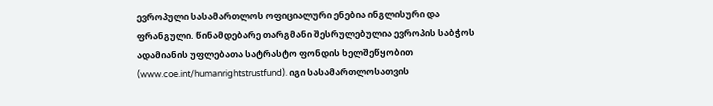ევროპული სასამართლოს ოფიციალური ენებია ინგლისური და ფრანგული. წინამდებარე თარგმანი შესრულებულია ევროპის საბჭოს ადამიანის უფლებათა სატრასტო ფონდის ხელშეწყობით (www.coe.int/humanrightstrustfund). იგი სასამართლოსათვის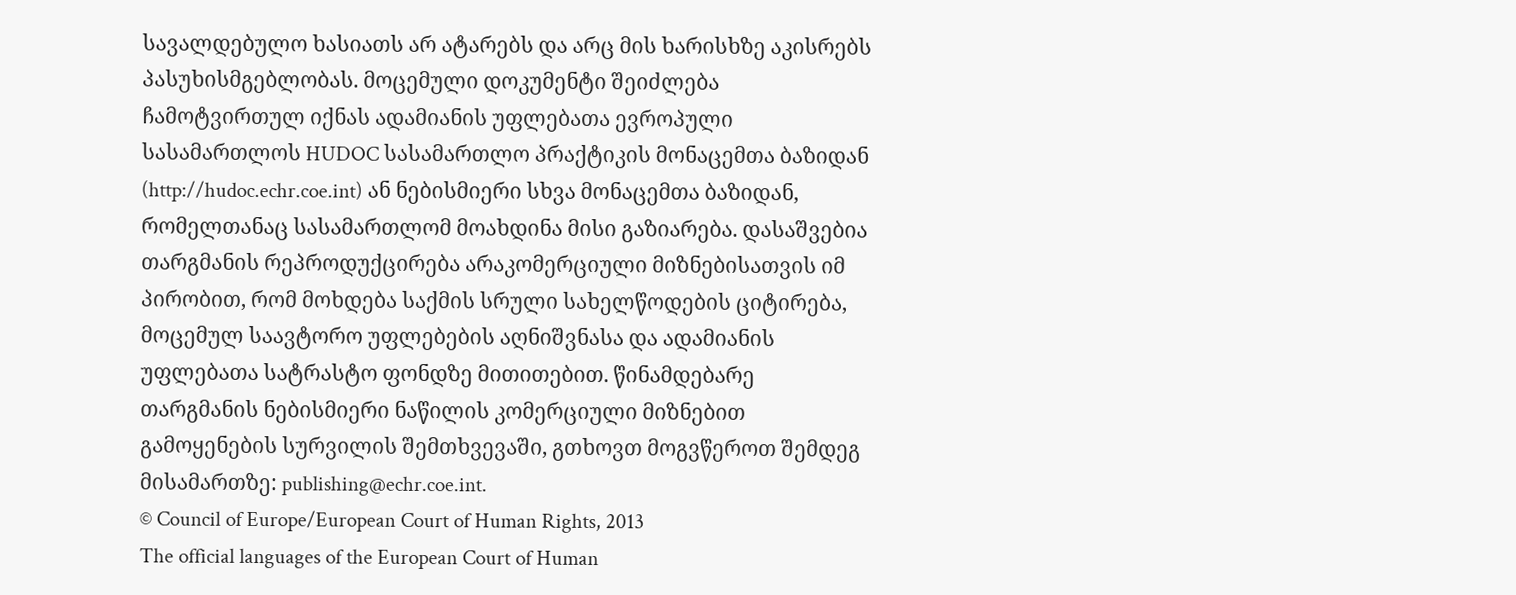სავალდებულო ხასიათს არ ატარებს და არც მის ხარისხზე აკისრებს პასუხისმგებლობას. მოცემული დოკუმენტი შეიძლება ჩამოტვირთულ იქნას ადამიანის უფლებათა ევროპული სასამართლოს HUDOC სასამართლო პრაქტიკის მონაცემთა ბაზიდან (http://hudoc.echr.coe.int) ან ნებისმიერი სხვა მონაცემთა ბაზიდან, რომელთანაც სასამართლომ მოახდინა მისი გაზიარება. დასაშვებია თარგმანის რეპროდუქცირება არაკომერციული მიზნებისათვის იმ პირობით, რომ მოხდება საქმის სრული სახელწოდების ციტირება, მოცემულ საავტორო უფლებების აღნიშვნასა და ადამიანის უფლებათა სატრასტო ფონდზე მითითებით. წინამდებარე თარგმანის ნებისმიერი ნაწილის კომერციული მიზნებით გამოყენების სურვილის შემთხვევაში, გთხოვთ მოგვწეროთ შემდეგ მისამართზე: publishing@echr.coe.int.
© Council of Europe/European Court of Human Rights, 2013
The official languages of the European Court of Human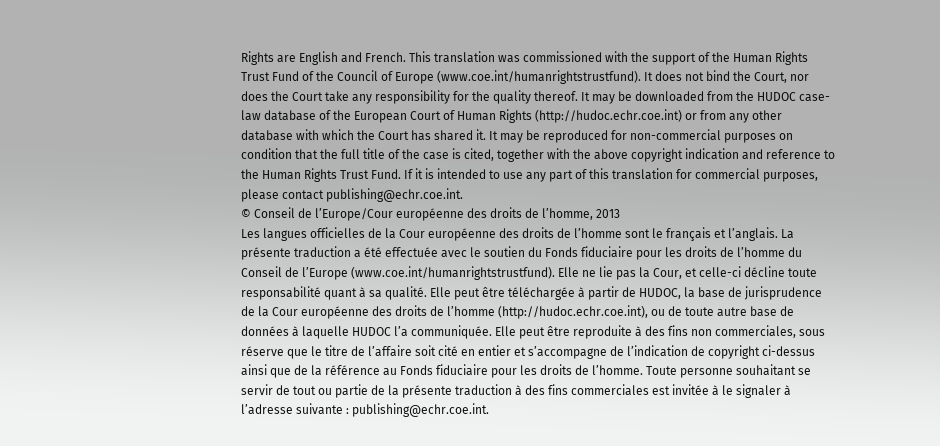Rights are English and French. This translation was commissioned with the support of the Human Rights Trust Fund of the Council of Europe (www.coe.int/humanrightstrustfund). It does not bind the Court, nor does the Court take any responsibility for the quality thereof. It may be downloaded from the HUDOC case-law database of the European Court of Human Rights (http://hudoc.echr.coe.int) or from any other database with which the Court has shared it. It may be reproduced for non-commercial purposes on condition that the full title of the case is cited, together with the above copyright indication and reference to the Human Rights Trust Fund. If it is intended to use any part of this translation for commercial purposes, please contact publishing@echr.coe.int.
© Conseil de l’Europe/Cour européenne des droits de l’homme, 2013
Les langues officielles de la Cour européenne des droits de l’homme sont le français et l’anglais. La présente traduction a été effectuée avec le soutien du Fonds fiduciaire pour les droits de l’homme du Conseil de l’Europe (www.coe.int/humanrightstrustfund). Elle ne lie pas la Cour, et celle-ci décline toute responsabilité quant à sa qualité. Elle peut être téléchargée à partir de HUDOC, la base de jurisprudence de la Cour européenne des droits de l’homme (http://hudoc.echr.coe.int), ou de toute autre base de données à laquelle HUDOC l’a communiquée. Elle peut être reproduite à des fins non commerciales, sous réserve que le titre de l’affaire soit cité en entier et s’accompagne de l’indication de copyright ci-dessus ainsi que de la référence au Fonds fiduciaire pour les droits de l’homme. Toute personne souhaitant se servir de tout ou partie de la présente traduction à des fins commerciales est invitée à le signaler à l’adresse suivante : publishing@echr.coe.int.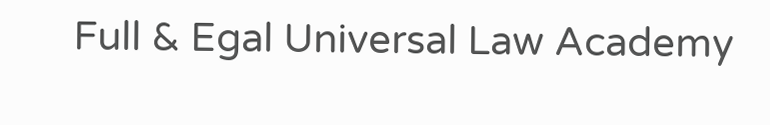Full & Egal Universal Law Academy